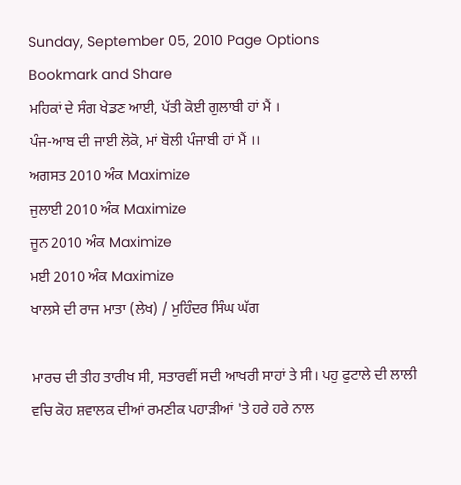Sunday, September 05, 2010 Page Options
Bookmark and Share
ਮਹਿਕਾਂ ਦੇ ਸੰਗ ਖੇਡਣ ਆਈ, ਪੱਤੀ ਕੋਈ ਗੁਲਾਬੀ ਹਾਂ ਮੈਂ ।
ਪੰਜ-ਆਬ ਦੀ ਜਾਈ ਲੋਕੋ, ਮਾਂ ਬੋਲੀ ਪੰਜਾਬੀ ਹਾਂ ਮੈਂ ।।
ਅਗਸਤ 2010 ਅੰਕ Maximize
ਜੁਲਾਈ 2010 ਅੰਕ Maximize
ਜੂਨ 2010 ਅੰਕ Maximize
ਮਈ 2010 ਅੰਕ Maximize
ਖਾਲਸੇ ਦੀ ਰਾਜ ਮਾਤਾ (ਲੇਖ) / ਮੁਹਿੰਦਰ ਸਿੰਘ ਘੱਗ

ਮਾਰਚ ਦੀ ਤੀਹ ਤਾਰੀਖ ਸੀ, ਸਤਾਰਵੀਂ ਸਦੀ ਆਖਰੀ ਸਾਹਾਂ ਤੇ ਸੀ। ਪਹੁ ਫੁਟਾਲੇ ਦੀ ਲਾਲੀ ਵਚਿ ਕੋਹ ਸ਼ਵਾਲਕ ਦੀਆਂ ਰਮਣੀਕ ਪਹਾਡ਼ੀਆਂ 'ਤੇ ਹਰੇ ਹਰੇ ਨਾਲ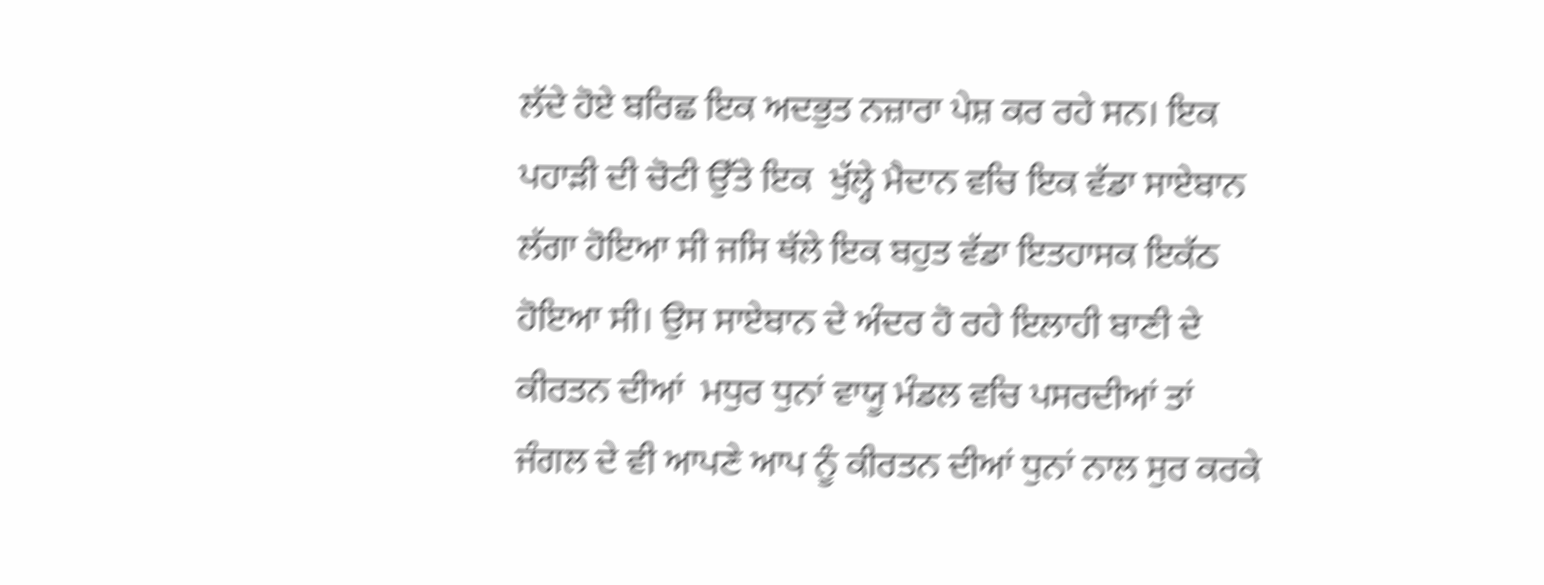ਲੱਦੇ ਹੋਏ ਬਰਿਛ ਇਕ ਅਦਭੁਤ ਨਜ਼ਾਰਾ ਪੇਸ਼ ਕਰ ਰਹੇ ਸਨ। ਇਕ ਪਹਾਡ਼ੀ ਦੀ ਚੋਟੀ ਉੱਤੇ ਇਕ  ਖੁੱਲ੍ਹੇ ਮੈਦਾਨ ਵਚਿ ਇਕ ਵੱਡਾ ਸਾਏਬਾਨ ਲੱਗਾ ਹੋਇਆ ਸੀ ਜਸਿ ਥੱਲੇ ਇਕ ਬਹੁਤ ਵੱਡਾ ਇਤਹਾਸਕ ਇਕੱਠ ਹੋਇਆ ਸੀ। ਉਸ ਸਾਏਬਾਨ ਦੇ ਅੰਦਰ ਹੋ ਰਹੇ ਇਲਾਹੀ ਬਾਣੀ ਦੇ ਕੀਰਤਨ ਦੀਆਂ  ਮਧੁਰ ਧੁਨਾਂ ਵਾਯੂ ਮੰਡਲ ਵਚਿ ਪਸਰਦੀਆਂ ਤਾਂ ਜੰਗਲ ਦੇ ਵੀ ਆਪਣੇ ਆਪ ਨੂੰ ਕੀਰਤਨ ਦੀਆਂ ਧੁਨਾਂ ਨਾਲ ਸੁਰ ਕਰਕੇ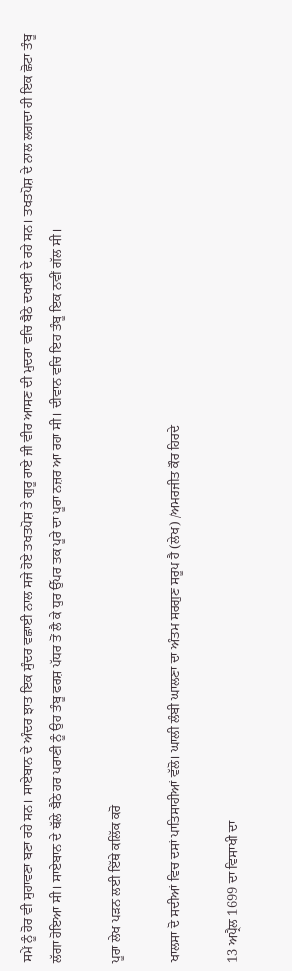ਸਮੇਂ ਨੂੰ ਹੋਰ ਵੀ ਸੁਹਾਵਣਾ ਬਣਾ ਰਹੇ ਸਨ। ਸਾਏਬਾਨ ਦੇ ਅੰਦਰ ਝਾਤ ਇਕ ਸੁੰਦਰ ਵਛਾਈ ਨਾਲ ਸਜੇ ਹੋਏ ਤਖਤਪੋਸ਼ ਤੇ ਗੁਰੂ ਰਾਏ ਜੀ ਵੀਰ ਆਸਣ ਦੀ ਮੁਦਰਾ ਵਚਿ ਬੈਠੇ ਦਖਾਈ ਦੇ ਰਹੇ ਸਨ। ਤਖਤਪੋਸ਼ ਦੇ ਨਾਲ ਲਗਦਾ ਹੀ ਇਕ ਛੋਟਾ ਤੰਬੂ  ਲੱਗਾ ਹੋਇਆ ਸੀ। ਸਾਏਬਾਨ ਦੇ ਥੱਲੇ ਬੈਠੇ ਹਰ ਪਰਾਣੀ ਨੂੰ ਉਹ ਤੰਬੂ ਫਰਸ਼ ਪੱਧਰ ਤੋਂ ਲੈ ਕੇ ਧੁਰ ਉੱਪਰ ਤਕ ਪੂਰੇ ਦਾ ਪੂਰਾ ਨਜ਼ਰ ਆ ਰਹਾ ਸੀ। ਦੀਵਾਨ ਵਚਿ ਇਹ ਤੰਬੂ ਇਕ ਨਵੀਂ ਗੱਲ ਸੀ।

ਪੂਰਾ ਲੇਖ ਪੜਨ ਲਈ ਇੱਥੇ ਕਲਿੱਕ ਕਰੋ

ਖਾਲਸਾ ਦੋ ਸਦੀਆਂ ਵਿਚ ਦਸਾਂ ਪਾਤਿਸਾਹੀਆਂ ਵੱਲੋ। ਘਾਲੀ ਲੰਬੀ ਘਾਲਣਾ ਦਾ ਅੰਤਮ ਸਰਗੁਣ ਸਰੂਪ ਹੈ (ਲੇਖ) /ਅਮਰਜੀਤ ਕੌਰ ਹਿਰਦੇ

13 ਅਪ੍ਰੈਲ 1699 ਦਾ ਵਿਸਾਖੀ ਦਾ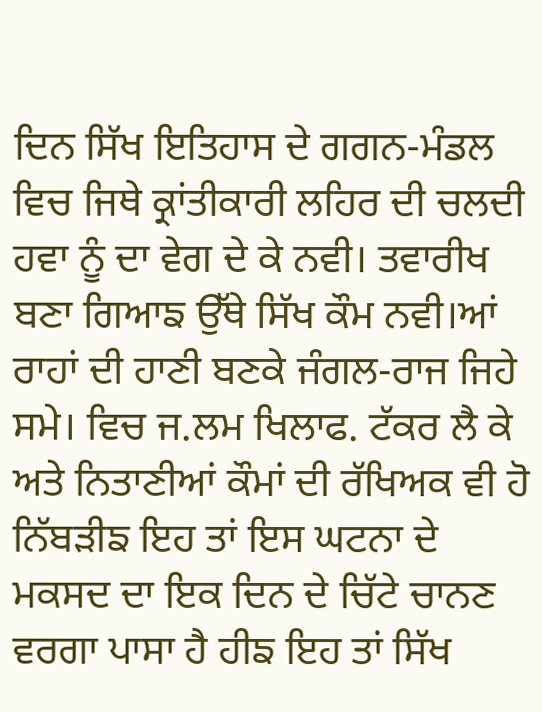ਦਿਨ ਸਿੱਖ ਇਤਿਹਾਸ ਦੇ ਗਗਨ-ਮੰਡਲ ਵਿਚ ਜਿਥੇ ਕ੍ਰਾਂਤੀਕਾਰੀ ਲਹਿਰ ਦੀ ਚਲਦੀ ਹਵਾ ਨੂੰ ਦਾ ਵੇਗ ਦੇ ਕੇ ਨਵੀ। ਤਵਾਰੀਖ ਬਣਾ ਗਿਆਙ ਉੱਥੇ ਸਿੱਖ ਕੌਮ ਨਵੀ।ਆਂ ਰਾਹਾਂ ਦੀ ਹਾਣੀ ਬਣਕੇ ਜੰਗਲ-ਰਾਜ ਜਿਹੇ ਸਮੇ। ਵਿਚ ਜ.ਲਮ ਖਿਲਾਫ. ਟੱਕਰ ਲੈ ਕੇ ਅਤੇ ਨਿਤਾਣੀਆਂ ਕੌਮਾਂ ਦੀ ਰੱਖਿਅਕ ਵੀ ਹੋ ਨਿੱਬੜੀਙ ਇਹ ਤਾਂ ਇਸ ਘਟਨਾ ਦੇ ਮਕਸਦ ਦਾ ਇਕ ਦਿਨ ਦੇ ਚਿੱਟੇ ਚਾਨਣ ਵਰਗਾ ਪਾਸਾ ਹੈ ਹੀਙ ਇਹ ਤਾਂ ਸਿੱਖ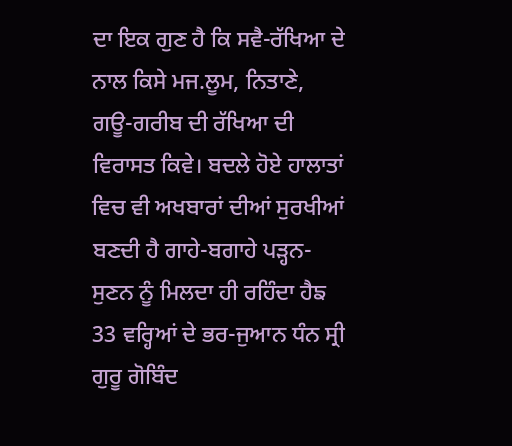ਦਾ ਇਕ ਗੁਣ ਹੈ ਕਿ ਸਵੈ-ਰੱਖਿਆ ਦੇ ਨਾਲ ਕਿਸੇ ਮਜ.ਲੂਮ, ਨਿਤਾਣੇ, ਗਊ-ਗਰੀਬ ਦੀ ਰੱਖਿਆ ਦੀ ਵਿਰਾਸਤ ਕਿਵੇ। ਬਦਲੇ ਹੋਏ ਹਾਲਾਤਾਂ ਵਿਚ ਵੀ ਅਖਬਾਰਾਂ ਦੀਆਂ ਸੁਰਖੀਆਂ ਬਣਦੀ ਹੈ ਗਾਹੇ-ਬਗਾਹੇ ਪੜ੍ਹਨ-ਸੁਣਨ ਨੂੰ ਮਿਲਦਾ ਹੀ ਰਹਿੰਦਾ ਹੈਙ 33 ਵਰ੍ਹਿਆਂ ਦੇ ਭਰ-ਜੁਆਨ ਧੰਨ ਸ੍ਰੀ ਗੁਰੂ ਗੋਬਿੰਦ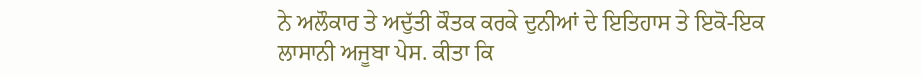ਨੇ ਅਲੌਕਾਰ ਤੇ ਅਦੁੱਤੀ ਕੌਤਕ ਕਰਕੇ ਦੁਨੀਆਂ ਦੇ ਇਤਿਹਾਸ ਤੇ ਇਕੋ-ਇਕ ਲਾਸਾਨੀ ਅਜੂਬਾ ਪੇਸ. ਕੀਤਾ ਕਿ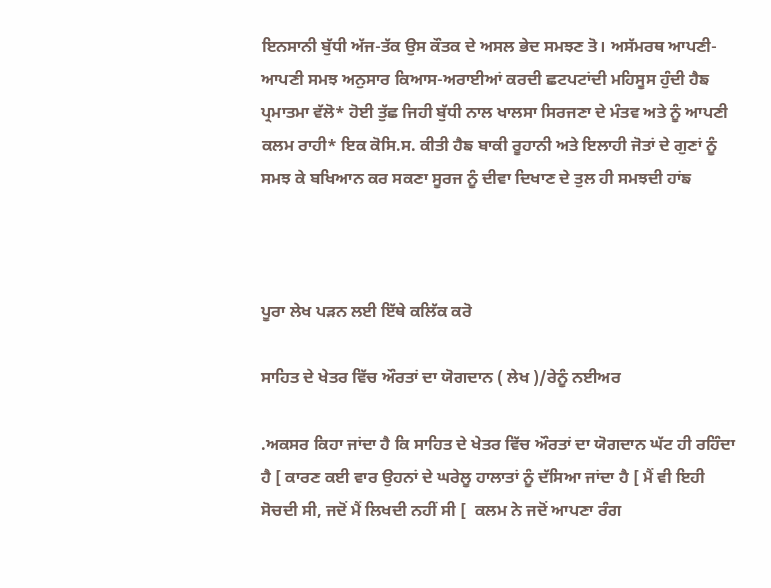ਇਨਸਾਨੀ ਬੁੱਧੀ ਅੱਜ-ਤੱਕ ਉਸ ਕੌਤਕ ਦੇ ਅਸਲ ਭੇਦ ਸਮਝਣ ਤੋ। ਅਸੱਮਰਥ ਆਪਣੀ-ਆਪਣੀ ਸਮਝ ਅਨੁਸਾਰ ਕਿਆਸ-ਅਰਾਈਆਂ ਕਰਦੀ ਛਟਪਟਾਂਦੀ ਮਹਿਸੂਸ ਹੁੰਦੀ ਹੈਙ ਪ੍ਰਮਾਤਮਾ ਵੱਲੋ* ਹੋਈ ਤੁੱਛ ਜਿਹੀ ਬੁੱਧੀ ਨਾਲ ਖਾਲਸਾ ਸਿਰਜਣਾ ਦੇ ਮੰਤਵ ਅਤੇ ਨੂੰ ਆਪਣੀ ਕਲਮ ਰਾਹੀ* ਇਕ ਕੋਸਿ.ਸ. ਕੀਤੀ ਹੈਙ ਬਾਕੀ ਰੂਹਾਨੀ ਅਤੇ ਇਲਾਹੀ ਜੋਤਾਂ ਦੇ ਗੁਣਾਂ ਨੂੰ ਸਮਝ ਕੇ ਬਖਿਆਨ ਕਰ ਸਕਣਾ ਸੂਰਜ ਨੂੰ ਦੀਵਾ ਦਿਖਾਣ ਦੇ ਤੁਲ ਹੀ ਸਮਝਦੀ ਹਾਂਙ



ਪੂਰਾ ਲੇਖ ਪੜਨ ਲਈ ਇੱਥੇ ਕਲਿੱਕ ਕਰੋ

ਸਾਹਿਤ ਦੇ ਖੇਤਰ ਵਿੱਚ ਔਰਤਾਂ ਦਾ ਯੋਗਦਾਨ ( ਲੇਖ )/ਰੇਨੂੰ ਨਈਅਰ

.ਅਕਸਰ ਕਿਹਾ ਜਾਂਦਾ ਹੈ ਕਿ ਸਾਹਿਤ ਦੇ ਖੇਤਰ ਵਿੱਚ ਔਰਤਾਂ ਦਾ ਯੋਗਦਾਨ ਘੱਟ ਹੀ ਰਹਿੰਦਾ ਹੈ [ ਕਾਰਣ ਕਈ ਵਾਰ ਉਹਨਾਂ ਦੇ ਘਰੇਲੂ ਹਾਲਾਤਾਂ ਨੂੰ ਦੱਸਿਆ ਜਾਂਦਾ ਹੈ [ ਮੈਂ ਵੀ ਇਹੀ ਸੋਚਦੀ ਸੀ, ਜਦੋਂ ਮੈਂ ਲਿਖਦੀ ਨਹੀਂ ਸੀ [  ਕਲਮ ਨੇ ਜਦੋਂ ਆਪਣਾ ਰੰਗ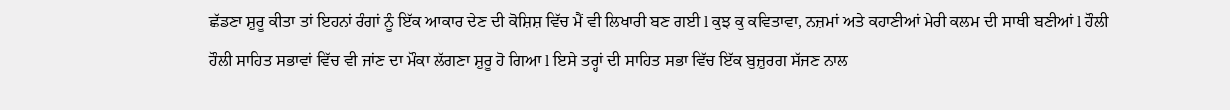ਛੱਡਣਾ ਸ਼ੁਰੂ ਕੀਤਾ ਤਾਂ ਇਹਨਾਂ ਰੰਗਾਂ ਨੂੰ ਇੱਕ ਆਕਾਰ ਦੇਣ ਦੀ ਕੋਸ਼ਿਸ਼ ਵਿੱਚ ਮੈਂ ਵੀ ਲਿਖਾਰੀ ਬਣ ਗਈ l ਕੁਝ ਕੁ ਕਵਿਤਾਵਾ, ਨਜ਼ਮਾਂ ਅਤੇ ਕਹਾਣੀਆਂ ਮੇਰੀ ਕਲਮ ਦੀ ਸਾਥੀ ਬਣੀਆਂ l ਹੌਲੀ ਹੌਲੀ ਸਾਹਿਤ ਸਭਾਵਾਂ ਵਿੱਚ ਵੀ ਜਾਂਣ ਦਾ ਮੌਕਾ ਲੱਗਣਾ ਸ਼ੁਰੂ ਹੋ ਗਿਆ l ਇਸੇ ਤਰ੍ਹਾਂ ਦੀ ਸਾਹਿਤ ਸਭਾ ਵਿੱਚ ਇੱਕ ਬੁਜ਼ੁਰਗ ਸੱਜਣ ਨਾਲ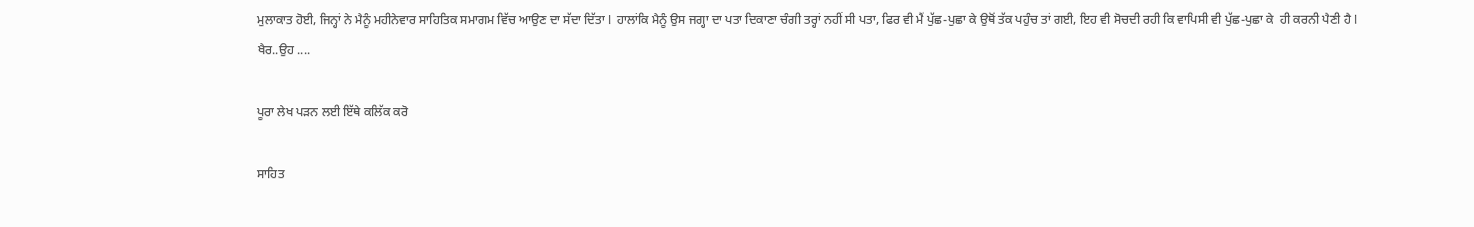ਮੁਲਾਕਾਤ ਹੋਈ, ਜਿਨ੍ਹਾਂ ਨੇ ਮੈਨੂੰ ਮਹੀਨੇਵਾਰ ਸਾਹਿਤਿਕ ਸਮਾਗਮ ਵਿੱਚ ਆਉਣ ਦਾ ਸੱਦਾ ਦਿੱਤਾ l  ਹਾਲਾਂਕਿ ਮੈਨੂੰ ਉਸ ਜਗ੍ਹਾ ਦਾ ਪਤਾ ਦਿਕਾਣਾ ਚੰਗੀ ਤਰ੍ਹਾਂ ਨਹੀਂ ਸੀ ਪਤਾ, ਫਿਰ ਵੀ ਮੈਂ ਪੁੱਛ-ਪੁਛਾ ਕੇ ਉਥੋਂ ਤੱਕ ਪਹੁੰਚ ਤਾਂ ਗਈ, ਇਹ ਵੀ ਸੋਚਦੀ ਰਹੀ ਕਿ ਵਾਪਿਸੀ ਵੀ ਪੁੱਛ-ਪੁਛਾ ਕੇ  ਹੀ ਕਰਨੀ ਪੈਣੀ ਹੈ l ਖੈਰ..ਉਹ ....

ਪੂਰਾ ਲੇਖ ਪੜਨ ਲਈ ਇੱਥੇ ਕਲਿੱਕ ਕਰੋ

ਸਾਹਿਤ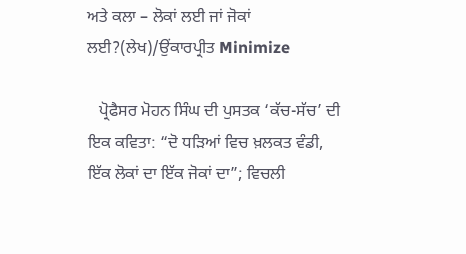ਅਤੇ ਕਲਾ – ਲੋਕਾਂ ਲਈ ਜਾਂ ਜੋਕਾਂ ਲਈ?(ਲੇਖ)/ਉਂਕਾਰਪ੍ਰੀਤ Minimize

   ਪ੍ਰੋਫੈਸਰ ਮੋਹਨ ਸਿੰਘ ਦੀ ਪੁਸਤਕ ‘ਕੱਚ-ਸੱਚ’ ਦੀ ਇਕ ਕਵਿਤਾ: “ਦੋ ਧੜਿਆਂ ਵਿਚ ਖ਼ਲਕਤ ਵੰਡੀ, ਇੱਕ ਲੋਕਾਂ ਦਾ ਇੱਕ ਜੋਕਾਂ ਦਾ”; ਵਿਚਲੀ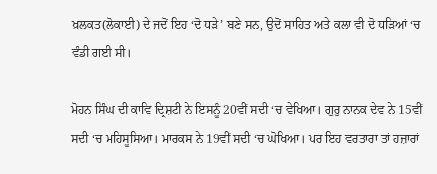ਖ਼ਲਕਤ(ਲੋਕਾਈ) ਦੇ ਜਦੋਂ ਇਹ ‘ਦੋ ਧੜੇ’ ਬਣੇ ਸਨ, ਉਦੋਂ ਸਾਹਿਤ ਅਤੇ ਕਲਾ ਵੀ ਦੋ ਧੜਿਆਂ ‘ਚ ਵੰਡੀ ਗਈ ਸੀ।

ਮੋਹਨ ਸਿੰਘ ਦੀ ਕਾਵਿ ਦ੍ਰਿਸ਼ਟੀ ਨੇ ਇਸਨੂੰ 20ਵੀਂ ਸਦੀ ‘ਚ ਵੇਖਿਆ। ਗੁਰੁ ਨਾਨਕ ਦੇਵ ਨੇ 15ਵੀਂ ਸਦੀ ‘ਚ ਮਹਿਸੂਸਿਆ। ਮਾਰਕਸ ਨੇ 19ਵੀਂ ਸਦੀ ‘ਚ ਘੋਖਿਆ। ਪਰ ਇਹ ਵਰਤਾਰਾ ਤਾਂ ਹਜ਼ਾਰਾਂ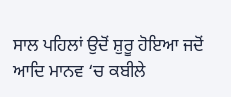ਸਾਲ ਪਹਿਲਾਂ ਉਦੋਂ ਸ਼ੁਰੂ ਹੋਇਆ ਜਦੋਂ ਆਦਿ ਮਾਨਵ ‘ਚ ਕਬੀਲੇ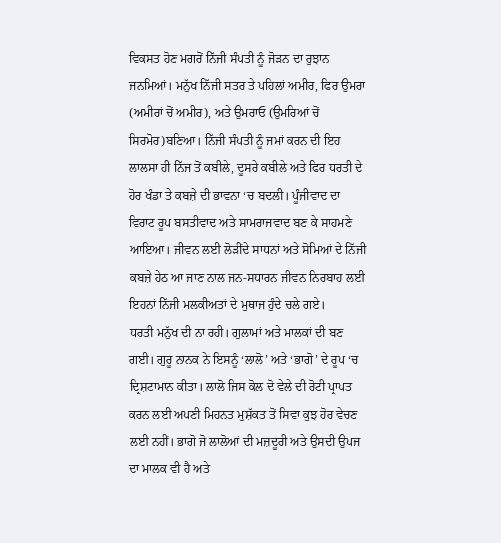ਵਿਕਸਤ ਹੋਣ ਮਗਰੋਂ ਨਿੱਜੀ ਸੰਪਤੀ ਨੂੰ ਜੋੜਨ ਦਾ ਰੁਝਾਨ ਜਨਮਿਆਂ। ਮਨੁੱਖ ਨਿੱਜੀ ਸਤਰ ਤੇ ਪਹਿਲਾਂ ਅਮੀਰ, ਫਿਰ ਉਮਰਾ (ਅਮੀਰਾਂ ਚੋਂ ਅਮੀਰ), ਅਤੇ ਉਮਰਾਓ (ਉਮਰਿਆਂ ਚੋਂ ਸਿਰਮੋਰ)ਬਣਿਆ। ਨਿੱਜੀ ਸੰਪਤੀ ਨੂੰ ਜਮਾਂ ਕਰਨ ਦੀ ਇਹ ਲਾਲਸਾ ਹੀ ਨਿੱਜ ਤੋਂ ਕਬੀਲੇ, ਦੂਸਰੇ ਕਬੀਲੇ ਅਤੇ ਫਿਰ ਧਰਤੀ ਦੇ ਹੋਰ ਖੰਡਾ ਤੇ ਕਬਜ਼ੇ ਦੀ ਭਾਵਨਾ ‘ਚ ਬਦਲੀ। ਪੂੰਜੀਵਾਦ ਦਾ ਵਿਰਾਟ ਰੂਪ ਬਸਤੀਵਾਦ ਅਤੇ ਸਾਮਰਾਜਵਾਦ ਬਣ ਕੇ ਸਾਹਮਣੇ ਆਇਆ। ਜੀਵਨ ਲਈ ਲੋੜੀਂਦੇ ਸਾਧਨਾਂ ਅਤੇ ਸੋਮਿਆਂ ਦੇ ਨਿੱਜੀ ਕਬਜ਼ੇ ਹੇਠ ਆ ਜਾਣ ਨਾਲ ਜਨ-ਸਧਾਰਨ ਜੀਵਨ ਨਿਰਬਾਹ ਲਈ ਇਹਨਾਂ ਨਿੱਜੀ ਮਲਕੀਅਤਾਂ ਦੇ ਮੁਥਾਜ ਹੁੰਦੇ ਚਲੇ ਗਏ।
ਧਰਤੀ ਮਨੁੱਖ ਦੀ ਨਾ ਰਹੀ। ਗੁਲਾਮਾਂ ਅਤੇ ਮਾਲਕਾਂ ਦੀ ਬਣ ਗਈ। ਗੁਰੂ ਨਾਨਕ ਨੇ ਇਸਨੂੰ ‘ਲਾਲੋ’ ਅਤੇ ‘ਭਾਗੋ’ ਦੇ ਰੂਪ ‘ਚ ਦ੍ਰਿਸ਼ਟਾਮਾਨ ਕੀਤਾ। ਲਾਲੋ ਜਿਸ ਕੋਲ ਦੋ ਵੇਲੇ ਦੀ ਰੋਟੀ ਪ੍ਰਾਪਤ ਕਰਨ ਲਈ ਅਪਣੀ ਮਿਹਨਤ ਮੁਸ਼ੱਕਤ ਤੋਂ ਸਿਵਾ ਕੁਝ ਹੋਰ ਵੇਚਣ ਲਈ ਨਹੀਂ। ਭਾਗੋ ਜੋ ਲਾਲੋਆਂ ਦੀ ਮਜ਼ਦੂਰੀ ਅਤੇ ਉਸਦੀ ਉਪਜ ਦਾ ਮਾਲਕ ਵੀ ਹੈ ਅਤੇ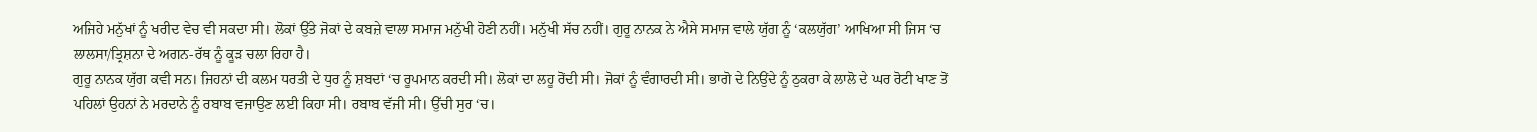ਅਜਿਹੇ ਮਨੁੱਖਾਂ ਨੂੰ ਖਰੀਦ ਵੇਚ ਵੀ ਸਕਦਾ ਸੀ। ਲੋਕਾਂ ਉੱਤੇ ਜੋਕਾਂ ਦੇ ਕਬਜ਼ੇ ਵਾਲਾ ਸਮਾਜ ਮਨੁੱਖੀ ਹੋਣੀ ਨਹੀਂ। ਮਨੁੱਖੀ ਸੱਚ ਨਹੀਂ। ਗੁਰੂ ਨਾਨਕ ਨੇ ਐਸੇ ਸਮਾਜ ਵਾਲੇ ਯੁੱਗ ਨੂੰ ‘ਕਲਯੁੱਗ’ ਆਖਿਆ ਸੀ ਜਿਸ ‘ਚ ਲਾਲਸਾ/ਤ੍ਰਿਸ਼ਨਾ ਦੇ ਅਗਨ-ਰੱਥ ਨੂੰ ਕੂੜ ਚਲਾ ਰਿਹਾ ਹੈ।
ਗੁਰੂ ਨਾਨਕ ਯੁੱਗ ਕਵੀ ਸਨ। ਜਿਹਨਾਂ ਦੀ ਕਲਮ ਧਰਤੀ ਦੇ ਧੁਰ ਨੂੰ ਸ਼ਬਦਾਂ ‘ਚ ਰੂਪਮਾਨ ਕਰਦੀ ਸੀ। ਲੋਕਾਂ ਦਾ ਲਹੂ ਰੋਂਦੀ ਸੀ। ਜੋਕਾਂ ਨੂੰ ਵੰਗਾਰਦੀ ਸੀ। ਭਾਗੋ ਦੇ ਨਿਉਂਦੇ ਨੂੰ ਠੁਕਰਾ ਕੇ ਲਾਲੋ ਦੇ ਘਰ ਰੋਟੀ ਖਾਣ ਤੋਂ ਪਹਿਲਾਂ ਉਹਨਾਂ ਨੇ ਮਰਦਾਨੇ ਨੂੰ ਰਬਾਬ ਵਜਾਉਣ ਲਈ ਕਿਹਾ ਸੀ। ਰਬਾਬ ਵੱਜੀ ਸੀ। ਉੱਚੀ ਸੁਰ ‘ਚ।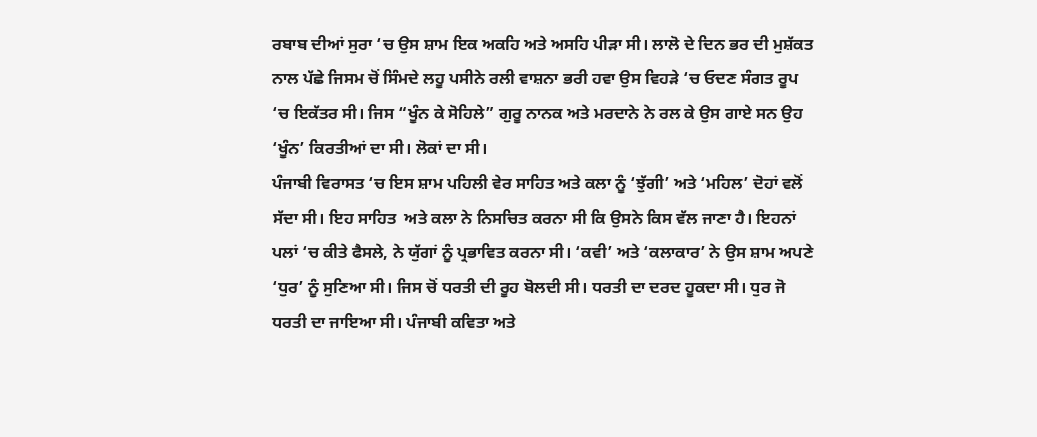ਰਬਾਬ ਦੀਆਂ ਸੁਰਾ ‘ਚ ਉਸ ਸ਼ਾਮ ਇਕ ਅਕਹਿ ਅਤੇ ਅਸਹਿ ਪੀੜਾ ਸੀ। ਲਾਲੋ ਦੇ ਦਿਨ ਭਰ ਦੀ ਮੁਸ਼ੱਕਤ ਨਾਲ ਪੱਛੇ ਜਿਸਮ ਚੋਂ ਸਿੰਮਦੇ ਲਹੂ ਪਸੀਨੇ ਰਲੀ ਵਾਸ਼ਨਾ ਭਰੀ ਹਵਾ ਉਸ ਵਿਹੜੇ ‘ਚ ਓਦਣ ਸੰਗਤ ਰੂਪ ‘ਚ ਇਕੱਤਰ ਸੀ। ਜਿਸ “ਖੂੰਨ ਕੇ ਸੋਹਿਲੇ” ਗੁਰੂ ਨਾਨਕ ਅਤੇ ਮਰਦਾਨੇ ਨੇ ਰਲ ਕੇ ਉਸ ਗਾਏ ਸਨ ਉਹ ‘ਖੂੰਨ’ ਕਿਰਤੀਆਂ ਦਾ ਸੀ। ਲੋਕਾਂ ਦਾ ਸੀ।
ਪੰਜਾਬੀ ਵਿਰਾਸਤ ‘ਚ ਇਸ ਸ਼ਾਮ ਪਹਿਲੀ ਵੇਰ ਸਾਹਿਤ ਅਤੇ ਕਲਾ ਨੂੰ ‘ਝੁੱਗੀ’ ਅਤੇ ‘ਮਹਿਲ’ ਦੋਹਾਂ ਵਲੋਂ ਸੱਦਾ ਸੀ। ਇਹ ਸਾਹਿਤ  ਅਤੇ ਕਲਾ ਨੇ ਨਿਸਚਿਤ ਕਰਨਾ ਸੀ ਕਿ ਉਸਨੇ ਕਿਸ ਵੱਲ ਜਾਣਾ ਹੈ। ਇਹਨਾਂ ਪਲਾਂ ‘ਚ ਕੀਤੇ ਫੈਸਲੇ, ਨੇ ਯੁੱਗਾਂ ਨੂੰ ਪ੍ਰਭਾਵਿਤ ਕਰਨਾ ਸੀ। ‘ਕਵੀ’ ਅਤੇ ‘ਕਲਾਕਾਰ’ ਨੇ ਉਸ ਸ਼ਾਮ ਅਪਣੇ ‘ਧੁਰ’ ਨੂੰ ਸੁਣਿਆ ਸੀ। ਜਿਸ ਚੋਂ ਧਰਤੀ ਦੀ ਰੂਹ ਬੋਲਦੀ ਸੀ। ਧਰਤੀ ਦਾ ਦਰਦ ਹੂਕਦਾ ਸੀ। ਧੁਰ ਜੋ ਧਰਤੀ ਦਾ ਜਾਇਆ ਸੀ। ਪੰਜਾਬੀ ਕਵਿਤਾ ਅਤੇ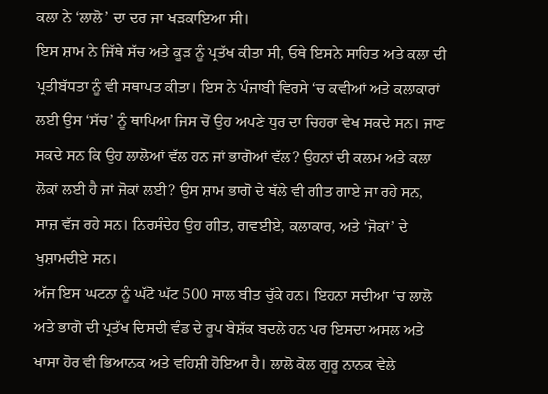ਕਲਾ ਨੇ ‘ਲਾਲੋ’ ਦਾ ਦਰ ਜਾ ਖੜਕਾਇਆ ਸੀ।
ਇਸ ਸ਼ਾਮ ਨੇ ਜਿੱਥੇ ਸੱਚ ਅਤੇ ਕੂੜ ਨੂੰ ਪ੍ਰਤੱਖ ਕੀਤਾ ਸੀ, ਓਥੇ ਇਸਨੇ ਸਾਹਿਤ ਅਤੇ ਕਲਾ ਦੀ ਪ੍ਰਤੀਬੱਧਤਾ ਨੂੰ ਵੀ ਸਥਾਪਤ ਕੀਤਾ। ਇਸ ਨੇ ਪੰਜਾਬੀ ਵਿਰਸੇ ‘ਚ ਕਵੀਆਂ ਅਤੇ ਕਲਾਕਾਰਾਂ ਲਈ ਉਸ ‘ਸੱਚ’ ਨੂੰ ਥਾਪਿਆ ਜਿਸ ਚੋਂ ਉਹ ਅਪਣੇ ਧੁਰ ਦਾ ਚਿਹਰਾ ਵੇਖ ਸਕਦੇ ਸਨ। ਜਾਣ ਸਕਦੇ ਸਨ ਕਿ ਉਹ ਲਾਲੋਆਂ ਵੱਲ ਹਨ ਜਾਂ ਭਾਗੋਆਂ ਵੱਲ? ਉਹਨਾਂ ਦੀ ਕਲਮ ਅਤੇ ਕਲਾ ਲੋਕਾਂ ਲਈ ਹੈ ਜਾਂ ਜੋਕਾਂ ਲਈ? ਉਸ ਸ਼ਾਮ ਭਾਗੋ ਦੇ ਥੱਲੇ ਵੀ ਗੀਤ ਗਾਏ ਜਾ ਰਹੇ ਸਨ, ਸਾਜ਼ ਵੱਜ ਰਹੇ ਸਨ। ਨਿਰਸੰਦੇਹ ਉਹ ਗੀਤ, ਗਵਈਏ, ਕਲਾਕਾਰ, ਅਤੇ ‘ਜੋਕਾਂ’ ਦੇ ਖੁਸ਼ਾਮਦੀਏ ਸਨ।
ਅੱਜ ਇਸ ਘਟਨਾ ਨੂੰ ਘੱਟੋ ਘੱਟ 500 ਸਾਲ ਬੀਤ ਚੁੱਕੇ ਹਨ। ਇਹਨਾ ਸਦੀਆ ‘ਚ ਲਾਲੋ ਅਤੇ ਭਾਗੋ ਦੀ ਪ੍ਰਤੱਖ ਦਿਸਦੀ ਵੰਡ ਦੇ ਰੂਪ ਬੇਸ਼ੱਕ ਬਦਲੇ ਹਨ ਪਰ ਇਸਦਾ ਅਸਲ ਅਤੇ ਖਾਸਾ ਹੋਰ ਵੀ ਭਿਆਨਕ ਅਤੇ ਵਹਿਸ਼ੀ ਹੋਇਆ ਹੈ। ਲਾਲੋ ਕੋਲ ਗੁਰੂ ਨਾਨਕ ਵੇਲੇ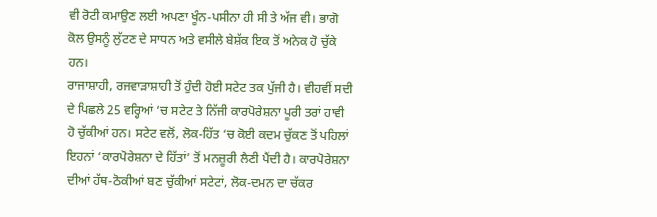ਵੀ ਰੋਟੀ ਕਮਾਉਣ ਲਈ ਅਪਣਾ ਖੂੰਨ-ਪਸੀਨਾ ਹੀ ਸੀ ਤੇ ਅੱਜ ਵੀ। ਭਾਗੋ ਕੋਲ ਉਸਨੂੰ ਲੁੱਟਣ ਦੇ ਸਾਧਨ ਅਤੇ ਵਸੀਲੇ ਬੇਸ਼ੱਕ ਇਕ ਤੋਂ ਅਨੇਕ ਹੋ ਚੁੱਕੇ ਹਨ।
ਰਾਜਾਸ਼ਾਹੀ, ਰਜਵਾੜਾਸ਼ਾਹੀ ਤੋਂ ਹੁੰਦੀ ਹੋਈ ਸਟੇਟ ਤਕ ਪੁੱਜੀ ਹੈ। ਵੀਹਵੀਂ ਸਦੀ ਦੇ ਪਿਛਲੇ 25 ਵਰ੍ਹਿਆਂ ‘ਚ ਸਟੇਟ ਤੇ ਨਿੱਜੀ ਕਾਰਪੋਰੇਸ਼ਨਾ ਪੂਰੀ ਤਰਾਂ ਹਾਵੀ ਹੋ ਚੁੱਕੀਆਂ ਹਨ। ਸਟੇਟ ਵਲੋਂ, ਲੋਕ-ਹਿੱਤ ‘ਚ ਕੋਈ ਕਦਮ ਚੁੱਕਣ ਤੋਂ ਪਹਿਲਾਂ ਇਹਨਾਂ ‘ਕਾਰਪੋਰੇਸ਼ਨਾ ਦੇ ਹਿੱਤਾਂ’ ਤੋਂ ਮਨਜ਼ੂਰੀ ਲੈਣੀ ਪੈਂਦੀ ਹੈ। ਕਾਰਪੋਰੇਸ਼ਨਾ ਦੀਆਂ ਹੱਥ-ਠੋਕੀਆਂ ਬਣ ਚੁੱਕੀਆਂ ਸਟੇਟਾਂ, ਲੋਕ-ਦਮਨ ਦਾ ਚੱਕਰ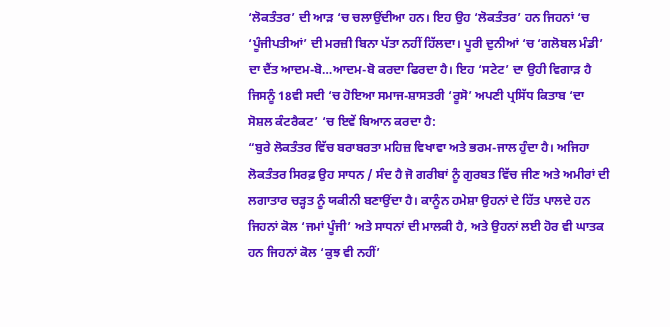‘ਲੋਕਤੰਤਰ’ ਦੀ ਆੜ ‘ਚ ਚਲਾਉਂਦੀਆ ਹਨ। ਇਹ ਉਹ ‘ਲੋਕਤੰਤਰ’ ਹਨ ਜਿਹਨਾਂ ‘ਚ ‘ਪੂੰਜੀਪਤੀਆਂ’ ਦੀ ਮਰਜ਼ੀ ਬਿਨਾ ਪੱਤਾ ਨਹੀਂ ਹਿੱਲਦਾ। ਪੂਰੀ ਦੁਨੀਆਂ ‘ਚ ‘ਗਲੋਬਲ ਮੰਡੀ’ ਦਾ ਦੈਂਤ ਆਦਮ-ਬੋ…ਆਦਮ-ਬੋ ਕਰਦਾ ਫਿਰਦਾ ਹੈ। ਇਹ ‘ਸਟੇਟ’ ਦਾ ਉਹੀ ਵਿਗਾੜ ਹੈ ਜਿਸਨੂੰ 18ਵੀ ਸਦੀ ‘ਚ ਹੋਇਆ ਸਮਾਜ-ਸ਼ਾਸਤਰੀ ‘ਰੂਸੋ’ ਅਪਣੀ ਪ੍ਰਸਿੱਧ ਕਿਤਾਬ ‘ਦਾ ਸੋਸ਼ਲ ਕੰਟਰੈਕਟ’ ‘ਚ ਇਵੇਂ ਬਿਆਨ ਕਰਦਾ ਹੈ:
“ਬੁਰੇ ਲੋਕਤੰਤਰ ਵਿੱਚ ਬਰਾਬਰਤਾ ਮਹਿਜ਼ ਵਿਖਾਵਾ ਅਤੇ ਭਰਮ-ਜਾਲ ਹੁੰਦਾ ਹੈ। ਅਜਿਹਾ ਲੋਕਤੰਤਰ ਸਿਰਫ਼ ਉਹ ਸਾਧਨ / ਸੰਦ ਹੈ ਜੋ ਗਰੀਬਾਂ ਨੂੰ ਗੁਰਬਤ ਵਿੱਚ ਜੀਣ ਅਤੇ ਅਮੀਰਾਂ ਦੀ ਲਗਾਤਾਰ ਚੜ੍ਹਤ ਨੂੰ ਯਕੀਨੀ ਬਣਾਉਂਦਾ ਹੈ। ਕਾਨੂੰਨ ਹਮੇਸ਼ਾ ਉਹਨਾਂ ਦੇ ਹਿੱਤ ਪਾਲਦੇ ਹਨ ਜਿਹਨਾਂ ਕੋਲ ‘ਜਮਾਂ ਪੂੰਜੀ’ ਅਤੇ ਸਾਧਨਾਂ ਦੀ ਮਾਲਕੀ ਹੈ, ਅਤੇ ਉਹਨਾਂ ਲਈ ਹੋਰ ਵੀ ਘਾਤਕ ਹਨ ਜਿਹਨਾਂ ਕੋਲ ‘ਕੁਝ ਵੀ ਨਹੀਂ’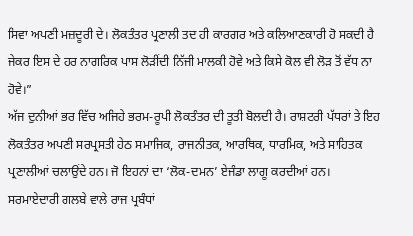ਸਿਵਾ ਅਪਣੀ ਮਜ਼ਦੂਰੀ ਦੇ। ਲੋਕਤੰਤਰ ਪ੍ਰਣਾਲੀ ਤਦ ਹੀ ਕਾਰਗਰ ਅਤੇ ਕਲਿਆਣਕਾਰੀ ਹੋ ਸਕਦੀ ਹੈ ਜੇਕਰ ਇਸ ਦੇ ਹਰ ਨਾਗਰਿਕ ਪਾਸ ਲੋੜੀਂਦੀ ਨਿੱਜੀ ਮਾਲਕੀ ਹੋਵੇ ਅਤੇ ਕਿਸੇ ਕੋਲ ਵੀ ਲੋੜ ਤੋਂ ਵੱਧ ਨਾ ਹੋਵੇ।”
ਅੱਜ ਦੁਨੀਆਂ ਭਰ ਵਿੱਚ ਅਜਿਹੇ ਭਰਮ-ਰੂਪੀ ਲੋਕਤੰਤਰ ਦੀ ਤੂਤੀ ਬੋਲਦੀ ਹੈ। ਰਾਸ਼ਟਰੀ ਪੱਧਰਾਂ ਤੇ ਇਹ ਲੋਕਤੰਤਰ ਅਪਣੀ ਸਰਪ੍ਰਸਤੀ ਹੇਠ ਸਮਾਜਿਕ, ਰਾਜਨੀਤਕ, ਆਰਥਿਕ, ਧਾਰਮਿਕ, ਅਤੇ ਸਾਹਿਤਕ ਪ੍ਰਣਾਲੀਆਂ ਚਲਾਉਂਦੇ ਹਨ। ਜੋ ਇਹਨਾਂ ਦਾ ‘ਲੋਕ-ਦਮਨ’ ਏਜੰਡਾ ਲਾਗੂ ਕਰਦੀਆਂ ਹਨ। ਸਰਮਾਏਦਾਰੀ ਗਲਬੇ ਵਾਲੇ ਰਾਜ ਪ੍ਰਬੰਧਾਂ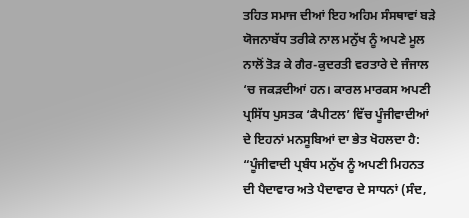ਤਹਿਤ ਸਮਾਜ ਦੀਆਂ ਇਹ ਅਹਿਮ ਸੰਸਥਾਵਾਂ ਬੜੇ ਯੋਜਨਾਬੱਧ ਤਰੀਕੇ ਨਾਲ ਮਨੁੱਖ ਨੂੰ ਅਪਣੇ ਮੂਲ ਨਾਲੋਂ ਤੋੜ ਕੇ ਗੈਰ-ਕੁਦਰਤੀ ਵਰਤਾਰੇ ਦੇ ਜੰਜਾਲ ‘ਚ ਜਕੜਦੀਆਂ ਹਨ। ਕਾਰਲ ਮਾਰਕਸ ਅਪਣੀ ਪ੍ਰਸਿੱਧ ਪੁਸਤਕ ‘ਕੈਪੀਟਲ’ ਵਿੱਚ ਪੂੰਜੀਵਾਦੀਆਂ ਦੇ ਇਹਨਾਂ ਮਨਸੂਬਿਆਂ ਦਾ ਭੇਤ ਖੋਹਲਦਾ ਹੈ:
“ਪੂੰਜੀਵਾਦੀ ਪ੍ਰਬੰਧ ਮਨੁੱਖ ਨੂੰ ਅਪਣੀ ਮਿਹਨਤ ਦੀ ਪੈਦਾਵਾਰ ਅਤੇ ਪੈਦਾਵਾਰ ਦੇ ਸਾਧਨਾਂ (ਸੰਦ,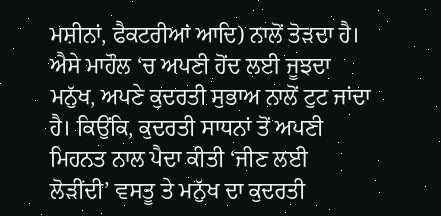ਮਸ਼ੀਨਾਂ, ਫੈਕਟਰੀਆਂ ਆਦਿ) ਨਾਲੋਂ ਤੋੜਦਾ ਹੈ। ਐਸੇ ਮਾਹੌਲ ‘ਚ ਅਪਣੀ ਹੋਂਦ ਲਈ ਜੂਝਦਾ ਮਨੁੱਖ, ਅਪਣੇ ਕੁਦਰਤੀ ਸੁਭਾਅ ਨਾਲੋਂ ਟੁਟ ਜਾਂਦਾ ਹੈ। ਕਿਉਂਕਿ, ਕੁਦਰਤੀ ਸਾਧਨਾਂ ਤੋਂ ਅਪਣੀ ਮਿਹਨਤ ਨਾਲ ਪੈਦਾ ਕੀਤੀ ‘ਜੀਣ ਲਈ ਲੋੜੀਂਦੀ’ ਵਸਤੂ ਤੇ ਮਨੁੱਖ ਦਾ ਕੁਦਰਤੀ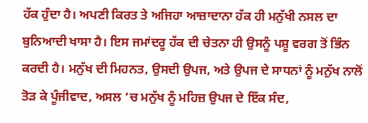ਹੱਕ ਹੁੰਦਾ ਹੈ। ਅਪਣੀ ਕਿਰਤ ਤੇ ਅਜਿਹਾ ਆਜ਼ਾਦਾਨਾ ਹੱਕ ਹੀ ਮਨੁੱਖੀ ਨਸਲ ਦਾ ਬੁਨਿਆਦੀ ਖਾਸਾ ਹੈ। ਇਸ ਜਮਾਂਦਰੂ ਹੱਕ ਦੀ ਚੇਤਨਾ ਹੀ ਉਸਨੂੰ ਪਸ਼ੂ ਵਰਗ ਤੋਂ ਭਿੰਨ ਕਰਦੀ ਹੈ। ਮਨੁੱਖ ਦੀ ਮਿਹਨਤ, ਉਸਦੀ ਉਪਜ, ਅਤੇ ਉਪਜ ਦੇ ਸਾਧਨਾਂ ਨੂੰ ਮਨੁੱਖ ਨਾਲੋਂ ਤੋੜ ਕੇ ਪੂੰਜੀਵਾਦ, ਅਸਲ ‘ਚ ਮਨੁੱਖ ਨੂੰ ਮਹਿਜ਼ ਉਪਜ ਦੇ ਇੱਕ ਸੰਦ,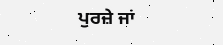ਪੁਰਜ਼ੇ ਜਾਂ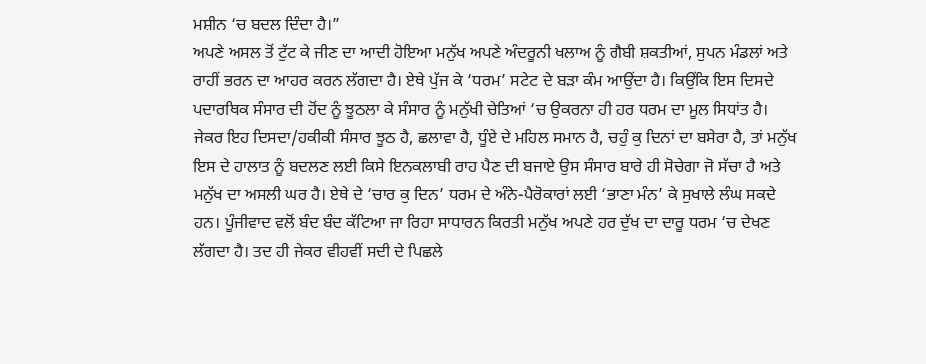ਮਸ਼ੀਨ ‘ਚ ਬਦਲ ਦਿੰਦਾ ਹੈ।”
ਅਪਣੇ ਅਸਲ ਤੋਂ ਟੁੱਟ ਕੇ ਜੀਣ ਦਾ ਆਦੀ ਹੋਇਆ ਮਨੁੱਖ ਅਪਣੇ ਅੰਦਰੂਨੀ ਖਲਾਅ ਨੂੰ ਗੈਬੀ ਸ਼ਕਤੀਆਂ, ਸੁਪਨ ਮੰਡਲਾਂ ਅਤੇ ਰਾਹੀਂ ਭਰਨ ਦਾ ਆਹਰ ਕਰਨ ਲੱਗਦਾ ਹੈ। ਏਥੇ ਪੁੱਜ ਕੇ ‘ਧਰਮ’ ਸਟੇਟ ਦੇ ਬੜਾ ਕੰਮ ਆਉਂਦਾ ਹੈ। ਕਿਉਂਕਿ ਇਸ ਦਿਸਦੇ ਪਦਾਰਥਿਕ ਸੰਸਾਰ ਦੀ ਹੋਂਦ ਨੂੰ ਝੂਠਲਾ ਕੇ ਸੰਸਾਰ ਨੂੰ ਮਨੁੱਖੀ ਚੇਤਿਆਂ ‘ਚ ਉਕਰਨਾ ਹੀ ਹਰ ਧਰਮ ਦਾ ਮੂਲ ਸਿਧਾਂਤ ਹੈ। ਜੇਕਰ ਇਹ ਦਿਸਦਾ/ਹਕੀਕੀ ਸੰਸਾਰ ਝੂਠ ਹੈ, ਛਲਾਵਾ ਹੈ, ਧੂੰਏ ਦੇ ਮਹਿਲ ਸਮਾਨ ਹੈ, ਚਹੁੰ ਕੁ ਦਿਨਾਂ ਦਾ ਬਸੇਰਾ ਹੈ, ਤਾਂ ਮਨੁੱਖ ਇਸ ਦੇ ਹਾਲਾਤ ਨੂੰ ਬਦਲਣ ਲਈ ਕਿਸੇ ਇਨਕਲਾਬੀ ਰਾਹ ਪੈਣ ਦੀ ਬਜਾਏ ਉਸ ਸੰਸਾਰ ਬਾਰੇ ਹੀ ਸੋਚੇਗਾ ਜੋ ਸੱਚਾ ਹੈ ਅਤੇ ਮਨੁੱਖ ਦਾ ਅਸਲੀ ਘਰ ਹੈ। ਏਥੇ ਦੇ ‘ਚਾਰ ਕੁ ਦਿਨ’ ਧਰਮ ਦੇ ਅੰਨੇ-ਪੈਰੋਕਾਰਾਂ ਲਈ ‘ਭਾਣਾ ਮੰਨ’ ਕੇ ਸੁਖਾਲੇ ਲੰਘ ਸਕਦੇ ਹਨ। ਪੂੰਜੀਵਾਦ ਵਲੋਂ ਬੰਦ ਬੰਦ ਕੱਟਿਆ ਜਾ ਰਿਹਾ ਸਾਧਾਰਨ ਕਿਰਤੀ ਮਨੁੱਖ ਅਪਣੇ ਹਰ ਦੁੱਖ ਦਾ ਦਾਰੂ ਧਰਮ ‘ਚ ਦੇਖਣ ਲੱਗਦਾ ਹੈ। ਤਦ ਹੀ ਜੇਕਰ ਵੀਹਵੀਂ ਸਦੀ ਦੇ ਪਿਛਲੇ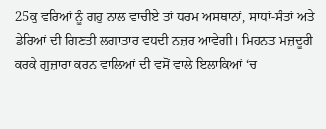25ਕੁ ਵਰਿਆਂ ਨੂੰ ਗਹੁ ਨਾਲ ਵਾਚੀਏ ਤਾਂ ਧਰਮ ਅਸਥਾਨਾਂ, ਸਾਧਾਂ-ਸੰਤਾਂ ਅਤੇ ਡੇਰਿਆਂ ਦੀ ਗਿਣਤੀ ਲਗਾਤਾਰ ਵਧਦੀ ਨਜ਼ਰ ਆਵੇਗੀ। ਮਿਹਨਤ ਮਜ਼ਦੂਰੀ ਕਰਕੇ ਗੁਜ਼ਾਰਾ ਕਰਨ ਵਾਲਿਆਂ ਦੀ ਵਸੋਂ ਵਾਲੇ ਇਲਾਕਿਆਂ ‘ਚ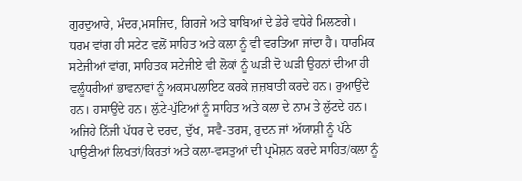ਗੁਰਦੁਆਰੇ, ਮੰਦਰ,ਮਸਜਿਦ, ਗਿਰਜੇ ਅਤੇ ਬਾਬਿਆਂ ਦੇ ਡੇਰੇ ਵਧੇਰੇ ਮਿਲਣਗੇ।
ਧਰਮ ਵਾਂਗ ਹੀ ਸਟੇਟ ਵਲੋਂ ਸਾਹਿਤ ਅਤੇ ਕਲਾ ਨੂੰ ਵੀ ਵਰਤਿਆ ਜਾਂਦਾ ਹੈ। ਧਾਰਮਿਕ ਸਟੇਜੀਆਂ ਵਾਂਗ, ਸਾਹਿਤਕ ਸਟੇਜੀਏ ਵੀ ਲੋਕਾਂ ਨੂੰ ਘੜੀ ਦੋ ਘੜੀ ਉਹਨਾਂ ਦੀਆ ਹੀ ਵਲੂੰਧਰੀਆਂ ਭਾਵਨਾਵਾਂ ਨੂੰ ਅਕਸਪਲਾਇਟ ਕਰਕੇ ਜ਼ਜ਼ਬਾਤੀ ਕਰਦੇ ਹਨ। ਰੁਆਉਂਦੇ ਹਨ। ਹਸਾਉਂਦੇ ਹਨ। ਲ਼ੁੱਟੇ-ਪੁੱਟਿਆਂ ਨੂੰ ਸਾਹਿਤ ਅਤੇ ਕਲਾ ਦੇ ਨਾਮ ਤੇ ਲੁੱਟਦੇ ਹਨ। ਅਜਿਹੇ ਨਿੱਜੀ ਪੱਧਰ ਦੇ ਦਰਦ, ਦੁੱਖ, ਸਵੈ-ਤਰਸ, ਰੁਦਨ ਜਾਂ ਅੱਯਾਸ਼ੀ ਨੂੰ ਪੱਠੇ ਪਾਉਣੀਆਂ ਲਿਖਤਾਂ/ਕਿਰਤਾਂ ਅਤੇ ਕਲਾ-ਵਸਤੁਆਂ ਦੀ ਪ੍ਰਮੋਸ਼ਨ ਕਰਦੇ ਸਾਹਿਤ/ਕਲਾ ਨੂੰ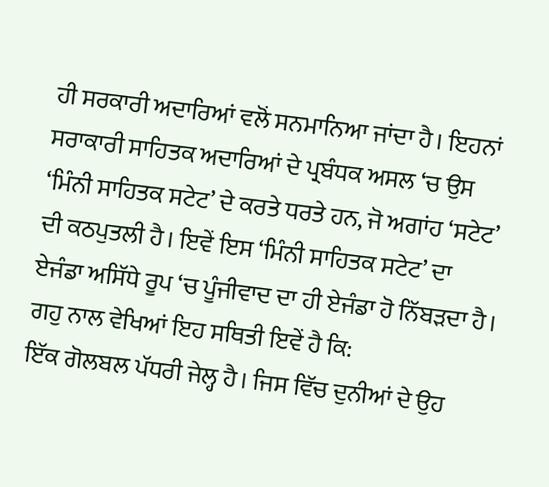ਹੀ ਸਰਕਾਰੀ ਅਦਾਰਿਆਂ ਵਲੋਂ ਸਨਮਾਨਿਆ ਜਾਂਦਾ ਹੈ। ਇਹਨਾਂ ਸਰਾਕਾਰੀ ਸਾਹਿਤਕ ਅਦਾਰਿਆਂ ਦੇ ਪ੍ਰਬੰਧਕ ਅਸਲ ‘ਚ ਉਸ ‘ਮਿੰਨੀ ਸਾਹਿਤਕ ਸਟੇਟ’ ਦੇ ਕਰਤੇ ਧਰਤੇ ਹਨ, ਜੋ ਅਗਾਂਹ ‘ਸਟੇਟ’ ਦੀ ਕਠਪੁਤਲੀ ਹੈ। ਇਵੇਂ ਇਸ ‘ਮਿੰਨੀ ਸਾਹਿਤਕ ਸਟੇਟ’ ਦਾ ਏਜੰਡਾ ਅਸਿੱਧੇ ਰੂਪ ‘ਚ ਪੂੰਜੀਵਾਦ ਦਾ ਹੀ ਏਜੰਡਾ ਹੋ ਨਿੱਬੜਦਾ ਹੈ। ਗਹੁ ਨਾਲ ਵੇਖਿਆਂ ਇਹ ਸਥਿਤੀ ਇਵੇਂ ਹੈ ਕਿ:
ਇੱਕ ਗੋਲਬਲ ਪੱਧਰੀ ਜੇਲ੍ਹ ਹੈ। ਜਿਸ ਵਿੱਚ ਦੁਨੀਆਂ ਦੇ ਉਹ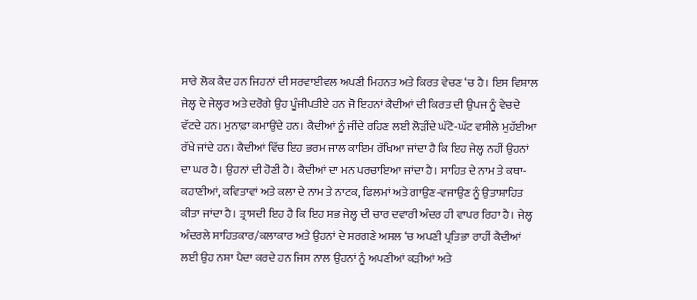ਸਾਰੇ ਲੋਕ ਕੈਦ ਹਨ ਜਿਹਨਾਂ ਦੀ ਸਰਵਾਈਵਲ ਅਪਣੀ ਮਿਹਨਤ ਅਤੇ ਕਿਰਤ ਵੇਚਣ ‘ਚ ਹੈ। ਇਸ ਵਿਸ਼ਾਲ ਜੇਲ੍ਹ ਦੇ ਜੇਲ੍ਹਰ ਅਤੇ ਦਰੋਗੇ ਉਹ ਪੂੰਜੀਪਤੀਏ ਹਨ ਜੋ ਇਹਨਾਂ ਕੈਦੀਆਂ ਦੀ ਕਿਰਤ ਦੀ ਉਪਜ ਨੂੰ ਵੇਚਦੇ ਵੱਟਦੇ ਹਨ। ਮੁਨਾਫ਼ਾ ਕਮਾਉਂਦੇ ਹਨ। ਕੈਦੀਆਂ ਨੂੰ ਜੀਂਦੇ ਰਹਿਣ ਲਈ ਲੋੜੀਂਦੇ ਘੱਟੋ-ਘੱਟ ਵਸੀਲੇ ਮੁਹੱਈਆ ਰੱਖੇ ਜਾਂਦੇ ਹਨ। ਕੈਦੀਆਂ ਵਿੱਚ ਇਹ ਭਰਮ ਜਾਲ ਕਾਇਮ ਰੱਖਿਆ ਜਾਂਦਾ ਹੈ ਕਿ ਇਹ ਜੇਲ੍ਹ ਨਹੀਂ ਉਹਨਾਂ ਦਾ ਘਰ ਹੈ। ਉਹਨਾਂ ਦੀ ਹੋਣੀ ਹੈ। ਕੈਦੀਆਂ ਦਾ ਮਨ ਪਰਚਾਇਆ ਜਾਂਦਾ ਹੈ। ਸਾਹਿਤ ਦੇ ਨਾਮ ਤੇ ਕਥਾ-ਕਹਾਣੀਆਂ, ਕਵਿਤਾਵਾਂ ਅਤੇ ਕਲਾ ਦੇ ਨਾਮ ਤੇ ਨਾਟਕ, ਫਿਲਮਾਂ ਅਤੇ ਗਾਉਣ-ਵਜਾਉਣ ਨੂੰ ਉਤਾਸ਼ਾਹਿਤ ਕੀਤਾ ਜਾਂਦਾ ਹੈ। ਤ੍ਰਾਸਦੀ ਇਹ ਹੈ ਕਿ ਇਹ ਸਭ ਜੇਲ੍ਹ ਦੀ ਚਾਰ ਦਵਾਰੀ ਅੰਦਰ ਹੀ ਵਾਪਰ ਰਿਹਾ ਹੈ। ਜੇਲ੍ਹ ਅੰਦਰਲੇ ਸਾਹਿਤਕਾਰ/ਕਲਾਕਾਰ ਅਤੇ ਉਹਨਾਂ ਦੇ ਸਰਗਣੇ ਅਸਲ ‘ਚ ਅਪਣੀ ਪ੍ਰਤਿਭਾ ਰਾਹੀਂ ਕੈਦੀਆਂ ਲਈ ਉਹ ਨਸ਼ਾ ਪੈਦਾ ਕਰਦੇ ਹਨ ਜਿਸ ਨਾਲ ਉਹਨਾਂ ਨੂੰ ਅਪਣੀਆਂ ਕੜੀਆਂ ਅਤੇ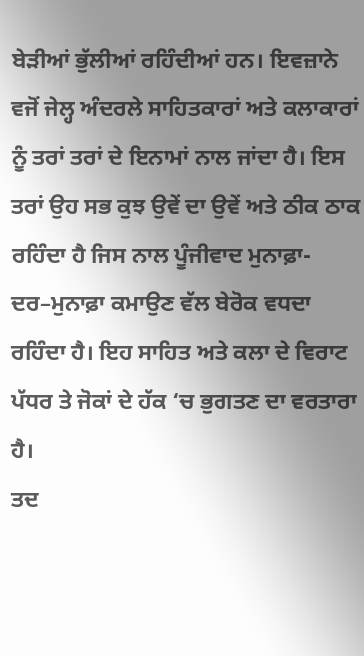ਬੇੜੀਆਂ ਭੁੱਲੀਆਂ ਰਹਿੰਦੀਆਂ ਹਨ। ਇਵਜ਼ਾਨੇ ਵਜੋਂ ਜੇਲ੍ਹ ਅੰਦਰਲੇ ਸਾਹਿਤਕਾਰਾਂ ਅਤੇ ਕਲਾਕਾਰਾਂ ਨੂੰ ਤਰਾਂ ਤਰਾਂ ਦੇ ਇਨਾਮਾਂ ਨਾਲ ਜਾਂਦਾ ਹੈ। ਇਸ ਤਰਾਂ ਉਹ ਸਭ ਕੁਝ ਉਵੇਂ ਦਾ ਉਵੇਂ ਅਤੇ ਠੀਕ ਠਾਕ ਰਹਿੰਦਾ ਹੈ ਜਿਸ ਨਾਲ ਪੂੰਜੀਵਾਦ ਮੁਨਾਫ਼ਾ-ਦਰ–ਮੁਨਾਫ਼ਾ ਕਮਾਉਣ ਵੱਲ ਬੇਰੋਕ ਵਧਦਾ ਰਹਿੰਦਾ ਹੈ। ਇਹ ਸਾਹਿਤ ਅਤੇ ਕਲਾ ਦੇ ਵਿਰਾਟ ਪੱਧਰ ਤੇ ਜੋਕਾਂ ਦੇ ਹੱਕ ‘ਚ ਭੁਗਤਣ ਦਾ ਵਰਤਾਰਾ ਹੈ।
ਤਦ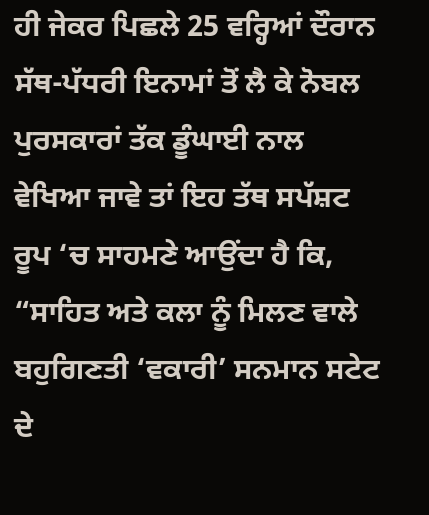ਹੀ ਜੇਕਰ ਪਿਛਲੇ 25 ਵਰ੍ਹਿਆਂ ਦੌਰਾਨ ਸੱਥ-ਪੱਧਰੀ ਇਨਾਮਾਂ ਤੋਂ ਲੈ ਕੇ ਨੋਬਲ ਪੁਰਸਕਾਰਾਂ ਤੱਕ ਡੂੰਘਾਈ ਨਾਲ ਵੇਖਿਆ ਜਾਵੇ ਤਾਂ ਇਹ ਤੱਥ ਸਪੱਸ਼ਟ ਰੂਪ ‘ਚ ਸਾਹਮਣੇ ਆਉਂਦਾ ਹੈ ਕਿ, “ਸਾਹਿਤ ਅਤੇ ਕਲਾ ਨੂੰ ਮਿਲਣ ਵਾਲੇ ਬਹੁਗਿਣਤੀ ‘ਵਕਾਰੀ’ ਸਨਮਾਨ ਸਟੇਟ ਦੇ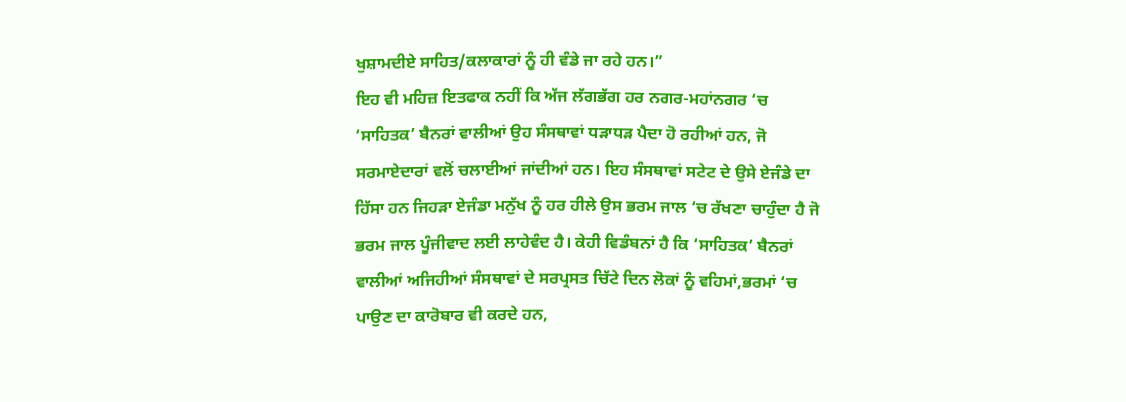ਖੁਸ਼ਾਮਦੀਏ ਸਾਹਿਤ/ਕਲਾਕਾਰਾਂ ਨੂੰ ਹੀ ਵੰਡੇ ਜਾ ਰਹੇ ਹਨ।”
ਇਹ ਵੀ ਮਹਿਜ਼ ਇਤਫਾਕ ਨਹੀਂ ਕਿ ਅੱਜ ਲੱਗਭੱਗ ਹਰ ਨਗਰ-ਮਹਾਂਨਗਰ ‘ਚ ‘ਸਾਹਿਤਕ’ ਬੈਨਰਾਂ ਵਾਲੀਆਂ ਉਹ ਸੰਸਥਾਵਾਂ ਧੜਾਧੜ ਪੈਦਾ ਹੋ ਰਹੀਆਂ ਹਨ, ਜੋ ਸਰਮਾਏਦਾਰਾਂ ਵਲੋਂ ਚਲਾਈਆਂ ਜਾਂਦੀਆਂ ਹਨ। ਇਹ ਸੰਸਥਾਵਾਂ ਸਟੇਟ ਦੇ ਉਸੇ ਏਜੰਡੇ ਦਾ ਹਿੱਸਾ ਹਨ ਜਿਹੜਾ ਏਜੰਡਾ ਮਨੁੱਖ ਨੂੰ ਹਰ ਹੀਲੇ ਉਸ ਭਰਮ ਜਾਲ ‘ਚ ਰੱਖਣਾ ਚਾਹੁੰਦਾ ਹੈ ਜੋ ਭਰਮ ਜਾਲ ਪੂੰਜੀਵਾਦ ਲਈ ਲਾਹੇਵੰਦ ਹੈ। ਕੇਹੀ ਵਿਡੰਬਨਾਂ ਹੈ ਕਿ ‘ਸਾਹਿਤਕ’ ਬੈਨਰਾਂ ਵਾਲੀਆਂ ਅਜਿਹੀਆਂ ਸੰਸਥਾਵਾਂ ਦੇ ਸਰਪ੍ਰਸਤ ਚਿੱਟੇ ਦਿਨ ਲੋਕਾਂ ਨੂੰ ਵਹਿਮਾਂ,ਭਰਮਾਂ ‘ਚ ਪਾਉਣ ਦਾ ਕਾਰੋਬਾਰ ਵੀ ਕਰਦੇ ਹਨ,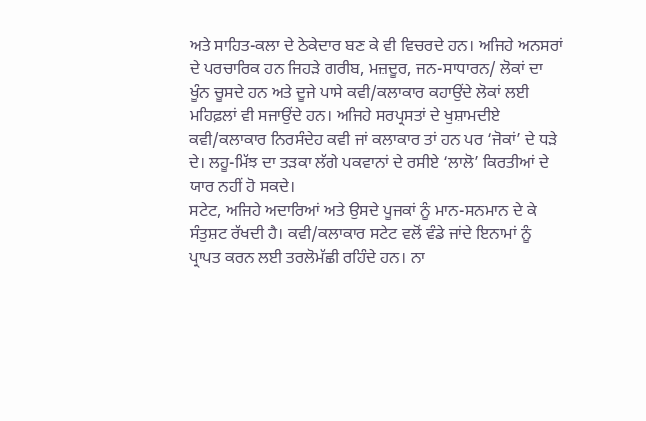ਅਤੇ ਸਾਹਿਤ-ਕਲਾ ਦੇ ਠੇਕੇਦਾਰ ਬਣ ਕੇ ਵੀ ਵਿਚਰਦੇ ਹਨ। ਅਜਿਹੇ ਅਨਸਰਾਂ ਦੇ ਪਰਚਾਰਿਕ ਹਨ ਜਿਹੜੇ ਗਰੀਬ, ਮਜ਼ਦੂਰ, ਜਨ-ਸਾਧਾਰਨ/ ਲੋਕਾਂ ਦਾ ਖੂੰਨ ਚੂਸਦੇ ਹਨ ਅਤੇ ਦੂਜੇ ਪਾਸੇ ਕਵੀ/ਕਲਾਕਾਰ ਕਹਾਉਂਦੇ ਲੋਕਾਂ ਲਈ ਮਹਿਫ਼ਲਾਂ ਵੀ ਸਜਾਉਂਦੇ ਹਨ। ਅਜਿਹੇ ਸਰਪ੍ਰਸਤਾਂ ਦੇ ਖੁਸ਼ਾਮਦੀਏ ਕਵੀ/ਕਲਾਕਾਰ ਨਿਰਸੰਦੇਹ ਕਵੀ ਜਾਂ ਕਲਾਕਾਰ ਤਾਂ ਹਨ ਪਰ ‘ਜੋਕਾਂ’ ਦੇ ਧੜੇ ਦੇ। ਲਹੂ-ਮਿੱਝ ਦਾ ਤੜਕਾ ਲੱਗੇ ਪਕਵਾਨਾਂ ਦੇ ਰਸੀਏ ‘ਲਾਲੋ’ ਕਿਰਤੀਆਂ ਦੇ ਯਾਰ ਨਹੀਂ ਹੋ ਸਕਦੇ।
ਸਟੇਟ, ਅਜਿਹੇ ਅਦਾਰਿਆਂ ਅਤੇ ਉਸਦੇ ਪੂਜਕਾਂ ਨੂੰ ਮਾਨ-ਸਨਮਾਨ ਦੇ ਕੇ ਸੰਤੁਸ਼ਟ ਰੱਖਦੀ ਹੈ। ਕਵੀ/ਕਲਾਕਾਰ ਸਟੇਟ ਵਲੋਂ ਵੰਡੇ ਜਾਂਦੇ ਇਨਾਮਾਂ ਨੂੰ ਪ੍ਰਾਪਤ ਕਰਨ ਲਈ ਤਰਲੋਮੱਛੀ ਰਹਿੰਦੇ ਹਨ। ਨਾ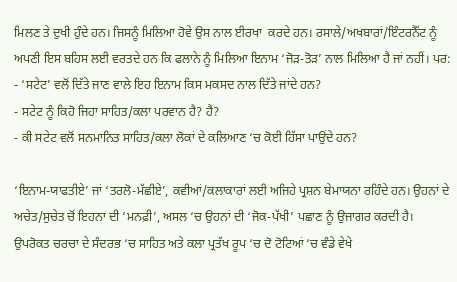ਮਿਲਣ ਤੇ ਦੁਖੀ ਹੁੰਦੇ ਹਨ। ਜਿਸਨੂੰ ਮਿਲਿਆ ਹੋਵੇ ਉਸ ਨਾਲ ਈਰਖਾ  ਕਰਦੇ ਹਨ। ਰਸਾਲੇ/ਅਖਬਾਰਾਂ/ਇੰਟਰਨੈੱਟ ਨੂੰ ਅਪਣੀ ਇਸ ਬਹਿਸ ਲਈ ਵਰਤਦੇ ਹਨ ਕਿ ਫਲਾਨੇ ਨੂੰ ਮਿਲਿਆ ਇਨਾਮ ‘ਜੋੜ-ਤੋੜ’ ਨਾਲ ਮਿਲਿਆ ਹੈ ਜਾਂ ਨਹੀਂ। ਪਰ:
- ‘ਸਟੇਟ’ ਵਲੋਂ ਦਿੱਤੇ ਜਾਣ ਵਾਲੇ ਇਹ ਇਨਾਮ ਕਿਸ ਮਕਸਦ ਨਾਲ ਦਿੱਤੇ ਜਾਂਦੇ ਹਨ?
- ਸਟੇਟ ਨੂੰ ਕਿਹੋ ਜਿਹਾ ਸਾਹਿਤ/ਕਲਾ ਪਰਵਾਨ ਹੈ? ਹੈ?
- ਕੀ ਸਟੇਟ ਵਲੋਂ ਸਨਮਾਨਿਤ ਸਾਹਿਤ/ਕਲਾ ਲੋਕਾਂ ਦੇ ਕਲਿਆਣ ‘ਚ ਕੋਈ ਹਿੱਸਾ ਪਾਉਂਦੇ ਹਨ?

‘ਇਨਾਮ-ਯਾਫਤੀਏ’ ਜਾਂ ‘ਤਰਲੋ-ਮੱਛੀਏ’, ਕਵੀਆਂ/ਕਲਾਕਾਰਾਂ ਲਈ ਅਜਿਹੇ ਪ੍ਰਸ਼ਨ ਬੇਮਾਯਨਾ ਰਹਿੰਦੇ ਹਨ। ਉਹਨਾਂ ਦੇ ਅਚੇਤ/ਸੁਚੇਤ ਚੋਂ ਇਹਨਾ ਦੀ ‘ਮਨਫ਼ੀ’, ਅਸਲ ‘ਚ ਉਹਨਾਂ ਦੀ ‘ਜੋਕ-ਪੱਖੀ’ ਪਛਾਣ ਨੂੰ ਉਜਾਗਰ ਕਰਦੀ ਹੈ।
ਉਪਰੋਕਤ ਚਰਚਾ ਦੇ ਸੰਦਰਭ ‘ਚ ਸਾਹਿਤ ਅਤੇ ਕਲਾ ਪ੍ਰਤੱਖ ਰੂਪ ‘ਚ ਦੋ ਟੋਟਿਆਂ ‘ਚ ਵੰਡੇ ਵੇਖੇ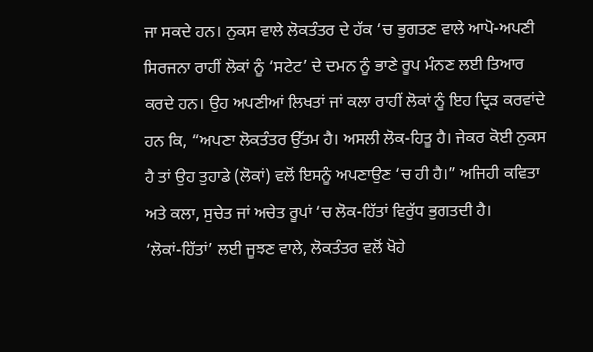ਜਾ ਸਕਦੇ ਹਨ। ਨੁਕਸ ਵਾਲੇ ਲੋਕਤੰਤਰ ਦੇ ਹੱਕ ‘ਚ ਭੁਗਤਣ ਵਾਲੇ ਆਪੋ-ਅਪਣੀ ਸਿਰਜਨਾ ਰਾਹੀਂ ਲੋਕਾਂ ਨੂੰ ‘ਸਟੇਟ’ ਦੇ ਦਮਨ ਨੂੰ ਭਾਣੇ ਰੂਪ ਮੰਨਣ ਲਈ ਤਿਆਰ ਕਰਦੇ ਹਨ। ਉਹ ਅਪਣੀਆਂ ਲਿਖਤਾਂ ਜਾਂ ਕਲਾ ਰਾਹੀਂ ਲੋਕਾਂ ਨੂੰ ਇਹ ਦ੍ਰਿੜ ਕਰਵਾਂਦੇ ਹਨ ਕਿ, “ਅਪਣਾ ਲੋਕਤੰਤਰ ਉੱਤਮ ਹੈ। ਅਸਲੀ ਲੋਕ-ਹਿਤੂ ਹੈ। ਜੇਕਰ ਕੋਈ ਨੁਕਸ ਹੈ ਤਾਂ ਉਹ ਤੁਹਾਡੇ (ਲੋਕਾਂ) ਵਲੋਂ ਇਸਨੂੰ ਅਪਣਾਉਣ ‘ਚ ਹੀ ਹੈ।” ਅਜਿਹੀ ਕਵਿਤਾ ਅਤੇ ਕਲਾ, ਸੁਚੇਤ ਜਾਂ ਅਚੇਤ ਰੂਪਾਂ ‘ਚ ਲੋਕ-ਹਿੱਤਾਂ ਵਿਰੁੱਧ ਭੁਗਤਦੀ ਹੈ।
‘ਲੋਕਾਂ-ਹਿੱਤਾਂ’ ਲਈ ਜੂਝਣ ਵਾਲੇ, ਲੋਕਤੰਤਰ ਵਲੋਂ ਖੋਹੇ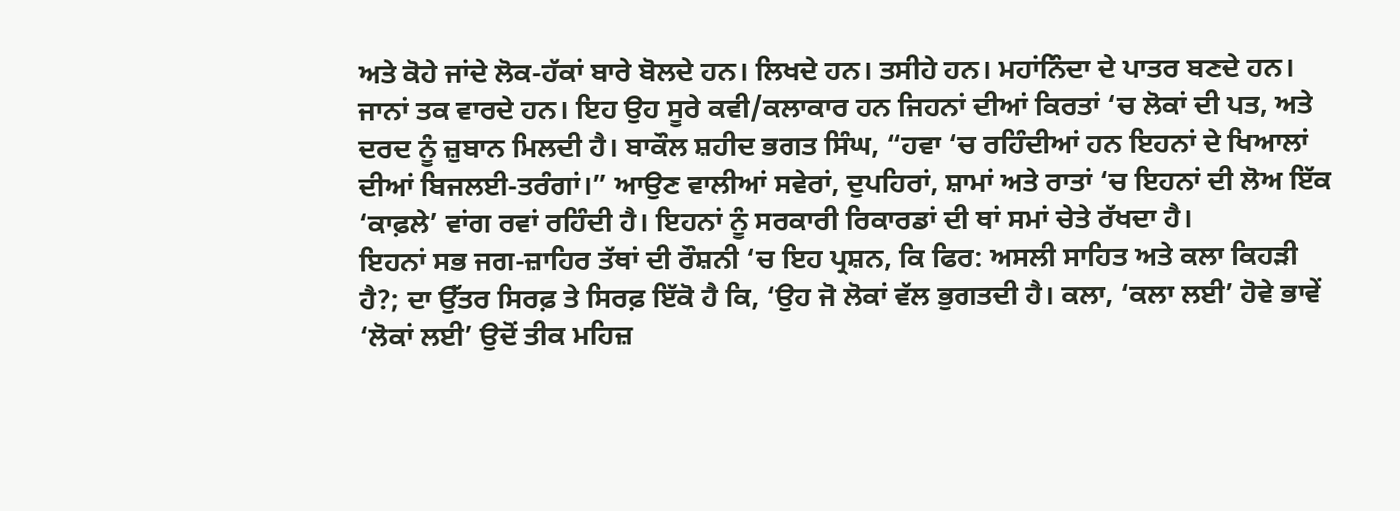ਅਤੇ ਕੋਹੇ ਜਾਂਦੇ ਲੋਕ-ਹੱਕਾਂ ਬਾਰੇ ਬੋਲਦੇ ਹਨ। ਲਿਖਦੇ ਹਨ। ਤਸੀਹੇ ਹਨ। ਮਹਾਂਨਿੰਦਾ ਦੇ ਪਾਤਰ ਬਣਦੇ ਹਨ। ਜਾਨਾਂ ਤਕ ਵਾਰਦੇ ਹਨ। ਇਹ ਉਹ ਸੂਰੇ ਕਵੀ/ਕਲਾਕਾਰ ਹਨ ਜਿਹਨਾਂ ਦੀਆਂ ਕਿਰਤਾਂ ‘ਚ ਲੋਕਾਂ ਦੀ ਪਤ, ਅਤੇ ਦਰਦ ਨੂੰ ਜ਼ੁਬਾਨ ਮਿਲਦੀ ਹੈ। ਬਾਕੌਲ ਸ਼ਹੀਦ ਭਗਤ ਸਿੰਘ, “ਹਵਾ ‘ਚ ਰਹਿੰਦੀਆਂ ਹਨ ਇਹਨਾਂ ਦੇ ਖਿਆਲਾਂ ਦੀਆਂ ਬਿਜਲਈ-ਤਰੰਗਾਂ।” ਆਉਣ ਵਾਲੀਆਂ ਸਵੇਰਾਂ, ਦੁਪਹਿਰਾਂ, ਸ਼ਾਮਾਂ ਅਤੇ ਰਾਤਾਂ ‘ਚ ਇਹਨਾਂ ਦੀ ਲੋਅ ਇੱਕ ‘ਕਾਫ਼ਲੇ’ ਵਾਂਗ ਰਵਾਂ ਰਹਿੰਦੀ ਹੈ। ਇਹਨਾਂ ਨੂੰ ਸਰਕਾਰੀ ਰਿਕਾਰਡਾਂ ਦੀ ਥਾਂ ਸਮਾਂ ਚੇਤੇ ਰੱਖਦਾ ਹੈ।
ਇਹਨਾਂ ਸਭ ਜਗ-ਜ਼ਾਹਿਰ ਤੱਥਾਂ ਦੀ ਰੌਸ਼ਨੀ ‘ਚ ਇਹ ਪ੍ਰਸ਼ਨ, ਕਿ ਫਿਰ: ਅਸਲੀ ਸਾਹਿਤ ਅਤੇ ਕਲਾ ਕਿਹੜੀ ਹੈ?; ਦਾ ਉੱਤਰ ਸਿਰਫ਼ ਤੇ ਸਿਰਫ਼ ਇੱਕੋ ਹੈ ਕਿ, ‘ਉਹ ਜੋ ਲੋਕਾਂ ਵੱਲ ਭੁਗਤਦੀ ਹੈ। ਕਲਾ, ‘ਕਲਾ ਲਈ’ ਹੋਵੇ ਭਾਵੇਂ ‘ਲੋਕਾਂ ਲਈ’ ਉਦੋਂ ਤੀਕ ਮਹਿਜ਼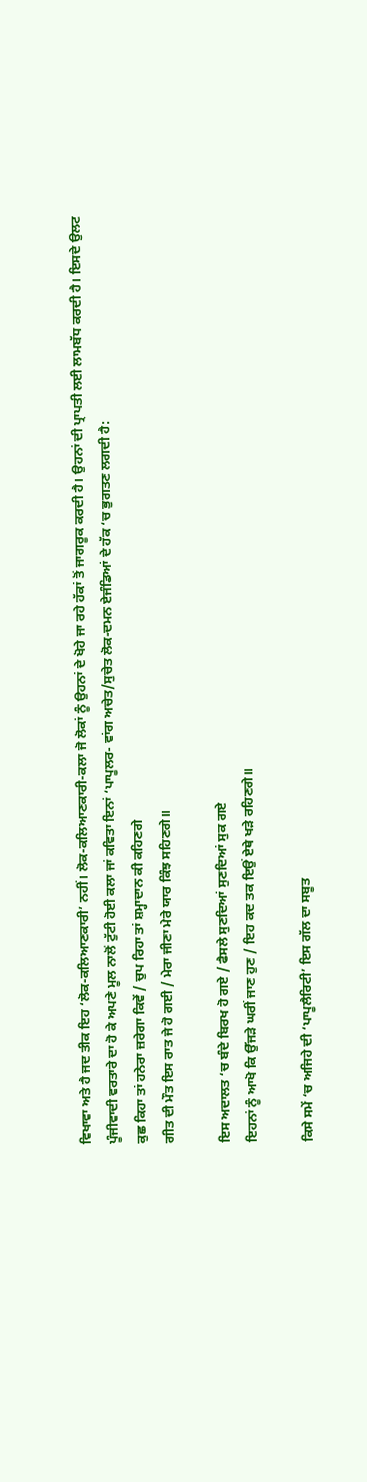ਵਿਖਾਵਾ ਅਤੇ ਹੈ ਜਦ ਤੀਕ ਇਹ ‘ਲੋਕ-ਕਲਿਆਣਕਾਰੀ’ ਨਹੀਂ। ਲੋਕ-ਕਲਿਆਣਕਾਰੀ-ਕਲਾ ਜੋ ਲੋਕਾਂ ਨੂੰ ਉਹਨਾਂ ਦੇ ਖੋਹੇ ਜਾ ਰਹੇ ਹੱਕਾਂ ਤੋਂ ਜਾਗਰੂਕ ਕਰਦੀ ਹੈ। ਉਹਨਾਂ ਦੀ ਪ੍ਰਾਪਤੀ ਲਈ ਲਾਮਬੱਧ ਕਰਦੀ ਹੈ। ਇਸਦੇ ਉਲਟ ਪੂੰਜੀਵਾਦੀ ਵਰਤਾਰੇ ਦਾ ਹੋ ਕੇ ਅਪਣੇ ਮੂਲ ਨਾਲੋਂ ਟੁੱਟੀ ਹੋਈ ਕਲਾ ਜਾਂ ਕਵਿਤਾ ਇਨਾਂ ‘ਪਾਪੂਲਰ- ਵਾਂਗ ਅਚੇਤ/ਸੁਚੇਤ ਲੋਕ-ਦਮਨ ਏਜੰਡਿਆਂ ਦੇ ਹੱਕ ‘ਚ ਭੁਗਤਣ ਲਗਦੀ ਹੈ:
ਕੁਛ ਕਿਹਾ ਤਾਂ ਹਨੇਰਾ ਜ਼ਰੇਗਾ ਕਿਵੇਂ / ਚੁਪ ਰਿਹਾ ਤਾਂ ਸ਼ਮ੍ਹਾਦਾਨ ਕੀ ਕਹਿਣਗੇ
ਗੀਤ ਦੀ ਮੌਤ ਇਸ ਰਾਤ ਜੇ ਹੋ ਗਈ / ਮੇਰਾ ਜੀਣਾ ਮੇਰੇ ਯਾਰ ਕਿੰਝ ਸਹਿਣਗੇ॥

ਇਸ ਅਦਾਲਤ ‘ਚ ਬੰਦੇ ਬਿਰਖ ਹੋ ਗਏ / ਫੈਸਲੇ ਸੁਣਦਿਆਂ ਸੁਣਦਿਆਂ ਸੁਕ ਗਏ
ਇਹਨਾਂ ਨੂੰ ਆਖੋ ਕਿ ਉੱਜੜੇ ਘਰੀਂ ਜਾਣ ਹੁਣ / ਇਹ ਕਦ ਤਕ ਇਉਂ ਏਥੇ ਖੜੇ ਰਹਿਣਗੇ॥

ਕਿਸੇ ਸਮੇਂ ‘ਚ ਅਜਿਹੇ ਦੀ ‘ਪਾਪੂਲੈਰਿਟੀ’ ਇਸ ਗੱਲ ਦਾ ਸਬੂਤ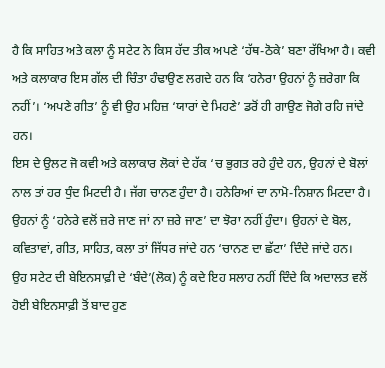ਹੈ ਕਿ ਸਾਹਿਤ ਅਤੇ ਕਲਾ ਨੂੰ ਸਟੇਟ ਨੇ ਕਿਸ ਹੱਦ ਤੀਕ ਅਪਣੇ ‘ਹੱਥ-ਠੋਕੇ’ ਬਣਾ ਰੱਖਿਆ ਹੈ। ਕਵੀ ਅਤੇ ਕਲਾਕਾਰ ਇਸ ਗੱਲ ਦੀ ਚਿੰਤਾ ਹੰਢਾਉਣ ਲਗਦੇ ਹਨ ਕਿ ‘ਹਨੇਰਾ ਉਹਨਾਂ ਨੂੰ ਜ਼ਰੇਗਾ ਕਿ ਨਹੀਂ’। ‘ਅਪਣੇ ਗੀਤ’ ਨੂੰ ਵੀ ਉਹ ਮਹਿਜ਼ ‘ਯਾਰਾਂ ਦੇ ਮਿਹਣੇ’ ਡਰੋਂ ਹੀ ਗਾਉਣ ਜੋਗੇ ਰਹਿ ਜਾਂਦੇ ਹਨ।
ਇਸ ਦੇ ਉਲਟ ਜੋ ਕਵੀ ਅਤੇ ਕਲਾਕਾਰ ਲੋਕਾਂ ਦੇ ਹੱਕ ‘ਚ ਭੁਗਤ ਰਹੇ ਹੁੰਦੇ ਹਨ, ਉਹਨਾਂ ਦੇ ਬੋਲਾਂ ਨਾਲ ਤਾਂ ਹਰ ਧੁੰਦ ਮਿਟਦੀ ਹੈ। ਜੱਗ ਚਾਨਣ ਹੁੰਦਾ ਹੈ। ਹਨੇਰਿਆਂ ਦਾ ਨਾਮੋ-ਨਿਸ਼ਾਨ ਮਿਟਦਾ ਹੈ। ਉਹਨਾਂ ਨੂੰ ‘ਹਨੇਰੇ ਵਲੋਂ ਜ਼ਰੇ ਜਾਣ ਜਾਂ ਨਾ ਜ਼ਰੇ ਜਾਣ’ ਦਾ ਝੋਰਾ ਨਹੀਂ ਹੁੰਦਾ। ਉਹਨਾਂ ਦੇ ਬੋਲ, ਕਵਿਤਾਵਾਂ, ਗੀਤ, ਸਾਹਿਤ, ਕਲਾ ਤਾਂ ਜਿੱਧਰ ਜਾਂਦੇ ਹਨ ‘ਚਾਨਣ ਦਾ ਛੱਟਾ’ ਦਿੰਦੇ ਜਾਂਦੇ ਹਨ।
ਉਹ ਸਟੇਟ ਦੀ ਬੇਇਨਸਾਫ਼ੀ ਦੇ ‘ਬੰਦੇ’(ਲੋਕ) ਨੂੰ ਕਦੇ ਇਹ ਸਲਾਹ ਨਹੀਂ ਦਿੰਦੇ ਕਿ ਅਦਾਲਤ ਵਲੋਂ ਹੋਈ ਬੇਇਨਸਾਫ਼ੀ ਤੋਂ ਬਾਦ ਹੁਣ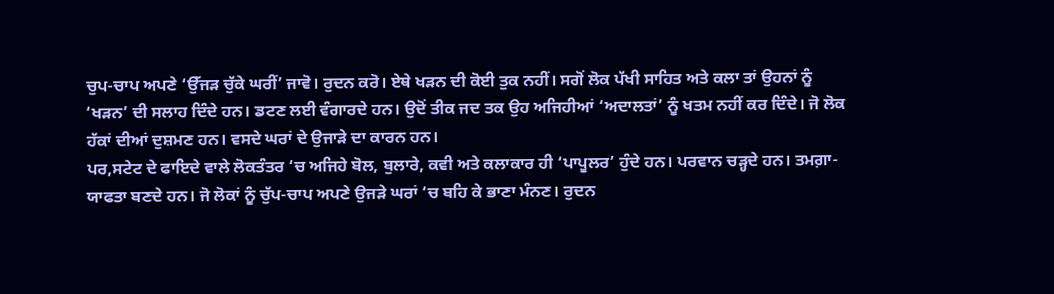ਚੁਪ-ਚਾਪ ਅਪਣੇ ‘ਉੱਜੜ ਚੁੱਕੇ ਘਰੀਂ’ ਜਾਵੋ। ਰੁਦਨ ਕਰੋ। ਏਥੇ ਖੜਨ ਦੀ ਕੋਈ ਤੁਕ ਨਹੀਂ। ਸਗੋਂ ਲੋਕ ਪੱਖੀ ਸਾਹਿਤ ਅਤੇ ਕਲਾ ਤਾਂ ਉਹਨਾਂ ਨੂੰ ‘ਖੜਨ’ ਦੀ ਸਲਾਹ ਦਿੰਦੇ ਹਨ। ਡਟਣ ਲਈ ਵੰਗਾਰਦੇ ਹਨ। ਉਦੋਂ ਤੀਕ ਜਦ ਤਕ ਉਹ ਅਜਿਹੀਆਂ ‘ਅਦਾਲਤਾਂ’ ਨੂੰ ਖਤਮ ਨਹੀਂ ਕਰ ਦਿੰਦੇ। ਜੋ ਲੋਕ ਹੱਕਾਂ ਦੀਆਂ ਦੁਸ਼ਮਣ ਹਨ। ਵਸਦੇ ਘਰਾਂ ਦੇ ਉਜਾੜੇ ਦਾ ਕਾਰਨ ਹਨ।
ਪਰ,ਸਟੇਟ ਦੇ ਫਾਇਦੇ ਵਾਲੇ ਲੋਕਤੰਤਰ ‘ਚ ਅਜਿਹੇ ਬੋਲ, ਬੁਲਾਰੇ, ਕਵੀ ਅਤੇ ਕਲਾਕਾਰ ਹੀ ‘ਪਾਪੂਲਰ’ ਹੁੰਦੇ ਹਨ। ਪਰਵਾਨ ਚੜ੍ਹਦੇ ਹਨ। ਤਮਗ਼ਾ-ਯਾਫਤਾ ਬਣਦੇ ਹਨ। ਜੋ ਲੋਕਾਂ ਨੂੰ ਚੁੱਪ-ਚਾਪ ਅਪਣੇ ਉਜੜੇ ਘਰਾਂ ‘ਚ ਬਹਿ ਕੇ ਭਾਣਾ ਮੰਨਣ। ਰੁਦਨ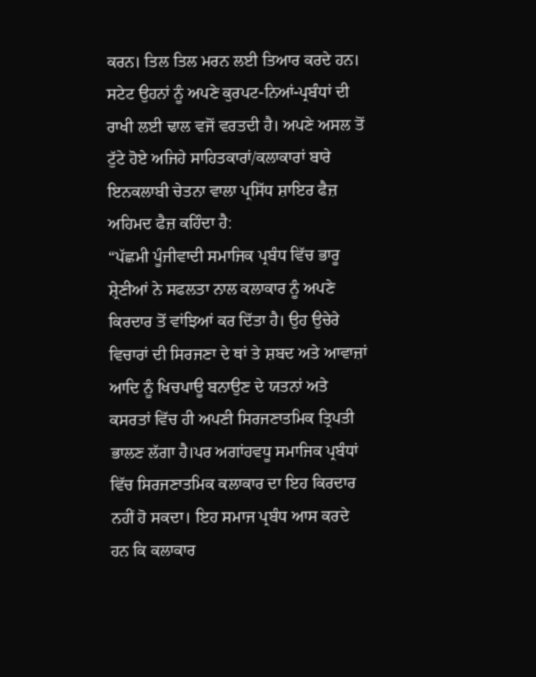ਕਰਨ। ਤਿਲ ਤਿਲ ਮਰਨ ਲਈ ਤਿਆਰ ਕਰਦੇ ਹਨ। ਸਟੇਟ ਉਹਨਾਂ ਨੂੰ ਅਪਣੇ ਕੁਰਪਟ-ਨਿਆਂ-ਪ੍ਰਬੰਧਾਂ ਦੀ ਰਾਖੀ ਲਈ ਢਾਲ ਵਜੋਂ ਵਰਤਦੀ ਹੈ। ਅਪਣੇ ਅਸਲ ਤੋਂ ਟੁੱਟੇ ਹੋਏ ਅਜਿਹੇ ਸਾਹਿਤਕਾਰਾਂ/ਕਲਾਕਾਰਾਂ ਬਾਰੇ ਇਨਕਲਾਬੀ ਚੇਤਨਾ ਵਾਲਾ ਪ੍ਰਸਿੱਧ ਸ਼ਾਇਰ ਫੈਜ਼ ਅਹਿਮਦ ਫੈਜ਼ ਕਹਿੰਦਾ ਹੈ:
“ਪੱਛਮੀ ਪੂੰਜੀਵਾਦੀ ਸਮਾਜਿਕ ਪ੍ਰਬੰਧ ਵਿੱਚ ਭਾਰੂ ਸ਼੍ਰੇਣੀਆਂ ਨੇ ਸਫਲਤਾ ਨਾਲ ਕਲਾਕਾਰ ਨੂੰ ਅਪਣੇ ਕਿਰਦਾਰ ਤੋਂ ਵਾਂਝਿਆਂ ਕਰ ਦਿੱਤਾ ਹੈ। ਉਹ ਉਚੇਰੇ ਵਿਚਾਰਾਂ ਦੀ ਸਿਰਜਣਾ ਦੇ ਥਾਂ ਤੇ ਸ਼ਬਦ ਅਤੇ ਆਵਾਜ਼ਾਂ ਆਦਿ ਨੂੰ ਖਿਚਪਾਊ ਬਨਾਉਣ ਦੇ ਯਤਨਾਂ ਅਤੇ ਕਸਰਤਾਂ ਵਿੱਚ ਹੀ ਅਪਣੀ ਸਿਰਜਣਾਤਮਿਕ ਤ੍ਰਿਪਤੀ ਭਾਲਣ ਲੱਗਾ ਹੈ।ਪਰ ਅਗਾਂਹਵਧੂ ਸਮਾਜਿਕ ਪ੍ਰਬੰਧਾਂ ਵਿੱਚ ਸਿਰਜਣਾਤਮਿਕ ਕਲਾਕਾਰ ਦਾ ਇਹ ਕਿਰਦਾਰ ਨਹੀਂ ਹੋ ਸਕਦਾ। ਇਹ ਸਮਾਜ ਪ੍ਰਬੰਧ ਆਸ ਕਰਦੇ ਹਨ ਕਿ ਕਲਾਕਾਰ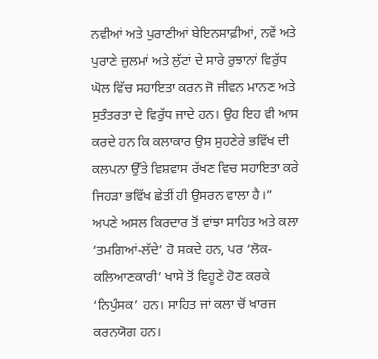ਨਵੀਆਂ ਅਤੇ ਪੁਰਾਣੀਆਂ ਬੇਇਨਸਾਫ਼ੀਆਂ, ਨਵੇਂ ਅਤੇ ਪੁਰਾਣੇ ਜ਼ੁਲਮਾਂ ਅਤੇ ਲੁੱਟਾਂ ਦੇ ਸਾਰੇ ਰੁਝਾਨਾਂ ਵਿਰੁੱਧ ਘੋਲ ਵਿੱਚ ਸਹਾਇਤਾ ਕਰਨ ਜੋ ਜੀਵਨ ਮਾਨਣ ਅਤੇ ਸੁਤੰਤਰਤਾ ਦੇ ਵਿਰੁੱਧ ਜਾਦੇ ਹਨ। ਉਹ ਇਹ ਵੀ ਆਸ ਕਰਦੇ ਹਨ ਕਿ ਕਲਾਕਾਰ ਉਸ ਸੁਹਣੇਰੇ ਭਵਿੱਖ ਦੀ ਕਲਪਨਾ ਉੱਤੇ ਵਿਸ਼ਵਾਸ ਰੱਖਣ ਵਿਚ ਸਹਾਇਤਾ ਕਰੇ ਜਿਹੜਾ ਭਵਿੱਖ ਛੇਤੀਂ ਹੀ ਉਸਰਨ ਵਾਲਾ ਹੈ।”
ਅਪਣੇ ਅਸਲ ਕਿਰਦਾਰ ਤੋਂ ਵਾਂਝਾ ਸਾਹਿਤ ਅਤੇ ਕਲਾ ‘ਤਮਗਿਆਂ-ਲੱਦੇ’ ਹੋ ਸਕਦੇ ਹਨ, ਪਰ ‘ਲੋਕ-ਕਲਿਆਣਕਾਰੀ’ ਖਾਸੇ ਤੋਂ ਵਿਹੂਣੇ ਹੋਣ ਕਰਕੇ ‘ਨਿਪੁੰਸਕ’ ਹਨ। ਸਾਹਿਤ ਜਾਂ ਕਲਾ ਚੋਂ ਖਾਰਜ ਕਰਨਯੋਗ ਹਨ।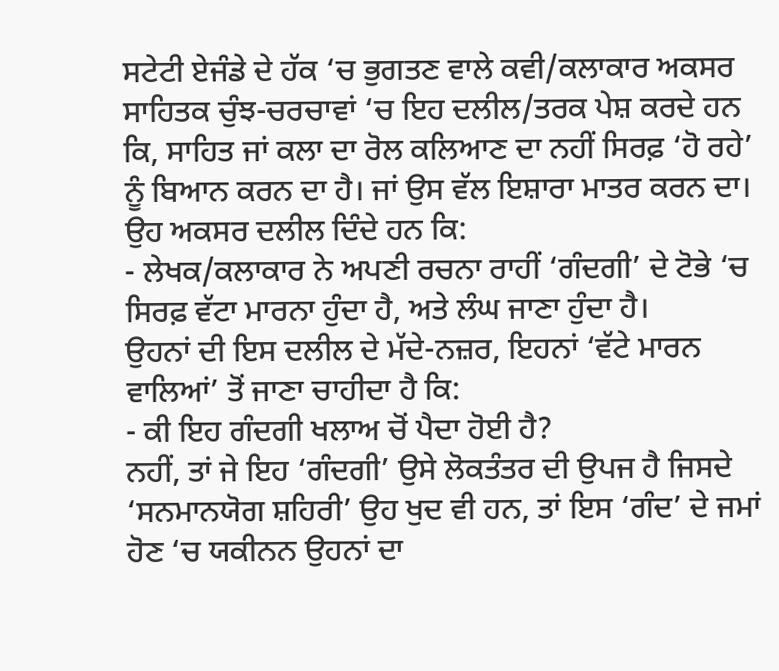ਸਟੇਟੀ ਏਜੰਡੇ ਦੇ ਹੱਕ ‘ਚ ਭੁਗਤਣ ਵਾਲੇ ਕਵੀ/ਕਲਾਕਾਰ ਅਕਸਰ ਸਾਹਿਤਕ ਚੁੰਝ-ਚਰਚਾਵਾਂ ‘ਚ ਇਹ ਦਲੀਲ/ਤਰਕ ਪੇਸ਼ ਕਰਦੇ ਹਨ ਕਿ, ਸਾਹਿਤ ਜਾਂ ਕਲਾ ਦਾ ਰੋਲ ਕਲਿਆਣ ਦਾ ਨਹੀਂ ਸਿਰਫ਼ ‘ਹੋ ਰਹੇ’ ਨੂੰ ਬਿਆਨ ਕਰਨ ਦਾ ਹੈ। ਜਾਂ ਉਸ ਵੱਲ ਇਸ਼ਾਰਾ ਮਾਤਰ ਕਰਨ ਦਾ। ਉਹ ਅਕਸਰ ਦਲੀਲ ਦਿੰਦੇ ਹਨ ਕਿ:
- ਲੇਖਕ/ਕਲਾਕਾਰ ਨੇ ਅਪਣੀ ਰਚਨਾ ਰਾਹੀਂ ‘ਗੰਦਗੀ’ ਦੇ ਟੋਭੇ ‘ਚ ਸਿਰਫ਼ ਵੱਟਾ ਮਾਰਨਾ ਹੁੰਦਾ ਹੈ, ਅਤੇ ਲੰਘ ਜਾਣਾ ਹੁੰਦਾ ਹੈ।
ਉਹਨਾਂ ਦੀ ਇਸ ਦਲੀਲ ਦੇ ਮੱਦੇ-ਨਜ਼ਰ, ਇਹਨਾਂ ‘ਵੱਟੇ ਮਾਰਨ ਵਾਲਿਆਂ’ ਤੋਂ ਜਾਣਾ ਚਾਹੀਦਾ ਹੈ ਕਿ:
- ਕੀ ਇਹ ਗੰਦਗੀ ਖਲਾਅ ਚੋਂ ਪੈਦਾ ਹੋਈ ਹੈ?
ਨਹੀਂ, ਤਾਂ ਜੇ ਇਹ ‘ਗੰਦਗੀ’ ਉਸੇ ਲੋਕਤੰਤਰ ਦੀ ਉਪਜ ਹੈ ਜਿਸਦੇ ‘ਸਨਮਾਨਯੋਗ ਸ਼ਹਿਰੀ’ ਉਹ ਖੁਦ ਵੀ ਹਨ, ਤਾਂ ਇਸ ‘ਗੰਦ’ ਦੇ ਜਮਾਂ ਹੋਣ ‘ਚ ਯਕੀਨਨ ਉਹਨਾਂ ਦਾ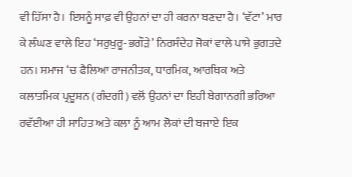ਵੀ ਹਿੱਸਾ ਹੈ। ਇਸਨੂੰ ਸਾਫ਼ ਵੀ ਉਹਨਾਂ ਦਾ ਹੀ ਕਰਨਾ ਬਣਦਾ ਹੈ। ‘ਵੱਟਾ’ ਮਾਰ ਕੇ ਲੰਘਣ ਵਾਲੇ ਇਹ ‘ਸਰੁਖੁਰੂ-ਭਗੌੜੇ’ ਨਿਰਸੰਦੇਹ ਜੋਕਾਂ ਵਾਲੇ ਪਾਸੇ ਭੁਗਤਦੇ ਹਨ। ਸਮਾਜ ‘ਚ ਫੈਲਿਆ ਰਾਜਨੀਤਕ, ਧਾਰਮਿਕ, ਆਰਥਿਕ ਅਤੇ ਕਲਾਤਮਿਕ ਪ੍ਰਦੂਸ਼ਨ (ਗੰਦਗੀ) ਵਲੋਂ ਉਹਨਾਂ ਦਾ ਇਹੀ ਬੇਗਾਨਗੀ ਭਰਿਆ ਰਵੱਈਆ ਹੀ ਸਾਹਿਤ ਅਤੇ ਕਲਾ ਨੂੰ ਆਮ ਲੋਕਾਂ ਦੀ ਬਜਾਏ ਇਕ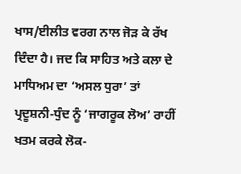ਖਾਸ/ਈਲੀਤ ਵਰਗ ਨਾਲ ਜੋੜ ਕੇ ਰੱਖ ਦਿੰਦਾ ਹੈ। ਜਦ ਕਿ ਸਾਹਿਤ ਅਤੇ ਕਲਾ ਦੇ ਮਾਧਿਅਮ ਦਾ ‘ਅਸਲ ਧੁਰਾ’ ਤਾਂ ਪ੍ਰਦੂਸ਼ਨੀ-ਧੁੰਦ ਨੂੰ ‘ਜਾਗਰੂਕ ਲੋਅ’ ਰਾਹੀਂ ਖਤਮ ਕਰਕੇ ਲੋਕ-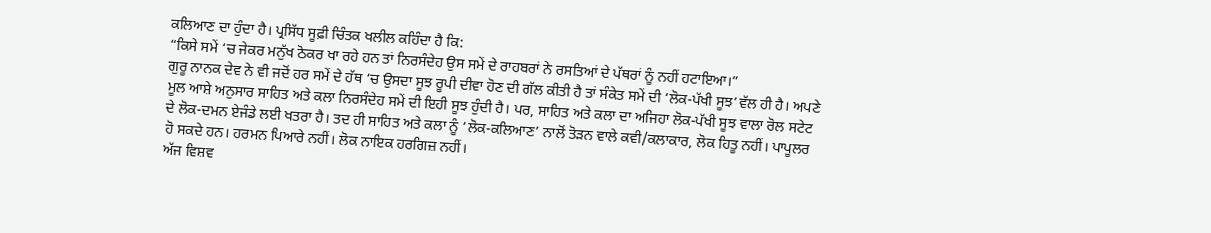ਕਲਿਆਣ ਦਾ ਹੁੰਦਾ ਹੈ। ਪ੍ਰਸਿੱਧ ਸੂਫ਼ੀ ਚਿੰਤਕ ਖਲੀਲ ਕਹਿੰਦਾ ਹੈ ਕਿ:
“ਕਿਸੇ ਸਮੇਂ ‘ਚ ਜੇਕਰ ਮਨੁੱਖ ਠੋਕਰ ਖਾ ਰਹੇ ਹਨ ਤਾਂ ਨਿਰਸੰਦੇਹ ਉਸ ਸਮੇਂ ਦੇ ਰਾਹਬਰਾਂ ਨੇ ਰਸਤਿਆਂ ਦੇ ਪੱਥਰਾਂ ਨੂੰ ਨਹੀਂ ਹਟਾਇਆ।”
ਗੁਰੂ ਨਾਨਕ ਦੇਵ ਨੇ ਵੀ ਜਦੋਂ ਹਰ ਸਮੇਂ ਦੇ ਹੱਥ ‘ਚ ਉਸਦਾ ਸੂਝ ਰੂਪੀ ਦੀਵਾ ਹੋਣ ਦੀ ਗੱਲ ਕੀਤੀ ਹੈ ਤਾਂ ਸੰਕੇਤ ਸਮੇਂ ਦੀ ‘ਲੋਕ-ਪੱਖੀ ਸੂਝ’ਵੱਲ ਹੀ ਹੈ। ਅਪਣੇ ਮੂਲ ਆਸ਼ੇ ਅਨੁਸਾਰ ਸਾਹਿਤ ਅਤੇ ਕਲਾ ਨਿਰਸੰਦੇਹ ਸਮੇਂ ਦੀ ਇਹੀ ਸੂਝ ਹੁੰਦੀ ਹੈ। ਪਰ, ਸਾਹਿਤ ਅਤੇ ਕਲਾ ਦਾ ਅਜਿਹਾ ਲੋਕ-ਪੱਖੀ ਸੂਝ ਵਾਲਾ ਰੋਲ ਸਟੇਟ ਦੇ ਲੋਕ-ਦਮਨ ਏਜੰਡੇ ਲਈ ਖਤਰਾ ਹੈ। ਤਦ ਹੀ ਸਾਹਿਤ ਅਤੇ ਕਲਾ ਨੂੰ ‘ਲੋਕ-ਕਲਿਆਣ’ ਨਾਲੋਂ ਤੋੜਨ ਵਾਲੇ ਕਵੀ/ਕਲਾਕਾਰ, ਲੋਕ ਹਿਤੂ ਨਹੀਂ। ਪਾਪੂਲਰ ਹੋ ਸਕਦੇ ਹਨ। ਹਰਮਨ ਪਿਆਰੇ ਨਹੀਂ। ਲੋਕ ਨਾਇਕ ਹਰਗਿਜ਼ ਨਹੀਂ।
ਅੱਜ ਵਿਸ਼ਵ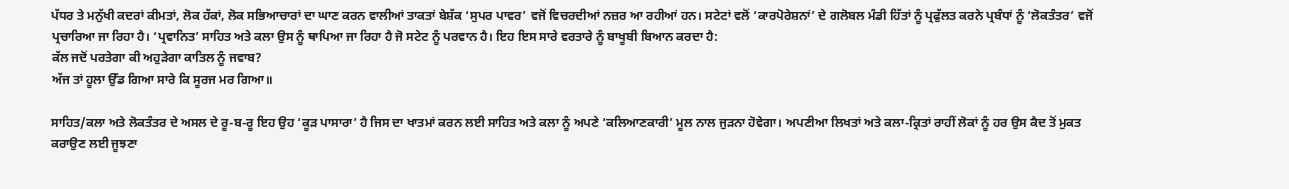ਪੱਧਰ ਤੇ ਮਨੁੱਖੀ ਕਦਰਾਂ ਕੀਮਤਾਂ, ਲੋਕ ਹੱਕਾਂ, ਲੋਕ ਸਭਿਆਚਾਰਾਂ ਦਾ ਘਾਣ ਕਰਨ ਵਾਲੀਆਂ ਤਾਕਤਾਂ ਬੇਸ਼ੱਕ ‘ਸੁਪਰ ਪਾਵਰ’ ਵਜੋਂ ਵਿਚਰਦੀਆਂ ਨਜ਼ਰ ਆ ਰਹੀਆਂ ਹਨ। ਸਟੇਟਾਂ ਵਲੋਂ ‘ਕਾਰਪੋਰੇਸ਼ਨਾਂ’ ਦੇ ਗਲੋਬਲ ਮੰਡੀ ਹਿੱਤਾਂ ਨੂੰ ਪ੍ਰਫੁੱਲਤ ਕਰਨੇ ਪ੍ਰਬੰਧਾਂ ਨੂੰ ‘ਲੋਕਤੰਤਰ’ ਵਜੋਂ ਪ੍ਰਚਾਰਿਆ ਜਾ ਰਿਹਾ ਹੈ। ‘ਪ੍ਰਵਾਨਿਤ’ ਸਾਹਿਤ ਅਤੇ ਕਲਾ ਉਸ ਨੂੰ ਥਾਪਿਆ ਜਾ ਰਿਹਾ ਹੈ ਜੋ ਸਟੇਟ ਨੂੰ ਪਰਵਾਨ ਹੈ। ਇਹ ਇਸ ਸਾਰੇ ਵਰਤਾਰੇ ਨੂੰ ਬਾਖੂਬੀ ਬਿਆਨ ਕਰਦਾ ਹੈ:
ਕੱਲ ਜਦੋਂ ਪਰਤੇਗਾ ਕੀ ਅਹੁੜੇਗਾ ਕਾਤਿਲ ਨੂੰ ਜਵਾਬ?
ਅੱਜ ਤਾਂ ਹੂਲਾ ਉੱਡ ਗਿਆ ਸਾਰੇ ਕਿ ਸੂਰਜ ਮਰ ਗਿਆ॥

ਸਾਹਿਤ/ਕਲਾ ਅਤੇ ਲੋਕਤੰਤਰ ਦੇ ਅਸਲ ਦੇ ਰੂ-ਬ-ਰੂ ਇਹ ਉਹ ‘ਕੂੜ ਪਾਸਾਰਾ’ ਹੈ ਜਿਸ ਦਾ ਖਾਤਮਾਂ ਕਰਨ ਲਈ ਸਾਹਿਤ ਅਤੇ ਕਲਾ ਨੂੰ ਅਪਣੇ ‘ਕਲਿਆਣਕਾਰੀ’ ਮੂਲ ਨਾਲ ਜੁੜਨਾ ਹੋਵੇਗਾ। ਅਪਣੀਆ ਲਿਖਤਾਂ ਅਤੇ ਕਲਾ-ਕ੍ਰਿਤਾਂ ਰਾਹੀਂ ਲੋਕਾਂ ਨੂੰ ਹਰ ਉਸ ਕੈਦ ਤੋਂ ਮੁਕਤ ਕਰਾਉਣ ਲਈ ਜੂਝਣਾ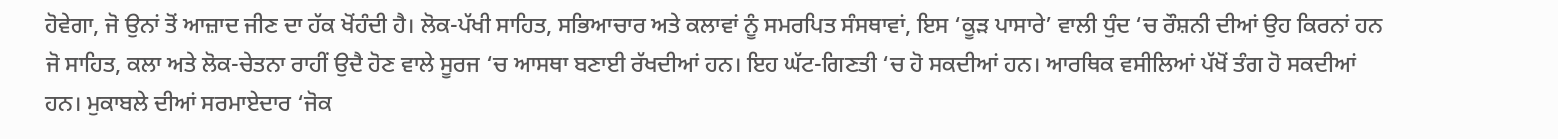ਹੋਵੇਗਾ, ਜੋ ਉਨਾਂ ਤੋਂ ਆਜ਼ਾਦ ਜੀਣ ਦਾ ਹੱਕ ਖੋਂਹੰਦੀ ਹੈ। ਲੋਕ-ਪੱਖੀ ਸਾਹਿਤ, ਸਭਿਆਚਾਰ ਅਤੇ ਕਲਾਵਾਂ ਨੂੰ ਸਮਰਪਿਤ ਸੰਸਥਾਵਾਂ, ਇਸ ‘ਕੂੜ ਪਾਸਾਰੇ’ ਵਾਲੀ ਧੁੰਦ ‘ਚ ਰੌਸ਼ਨੀ ਦੀਆਂ ਉਹ ਕਿਰਨਾਂ ਹਨ ਜੋ ਸਾਹਿਤ, ਕਲਾ ਅਤੇ ਲੋਕ-ਚੇਤਨਾ ਰਾਹੀਂ ਉਦੈ ਹੋਣ ਵਾਲੇ ਸੂਰਜ ‘ਚ ਆਸਥਾ ਬਣਾਈ ਰੱਖਦੀਆਂ ਹਨ। ਇਹ ਘੱਟ-ਗਿਣਤੀ ‘ਚ ਹੋ ਸਕਦੀਆਂ ਹਨ। ਆਰਥਿਕ ਵਸੀਲਿਆਂ ਪੱਖੋਂ ਤੰਗ ਹੋ ਸਕਦੀਆਂ ਹਨ। ਮੁਕਾਬਲੇ ਦੀਆਂ ਸਰਮਾਏਦਾਰ ‘ਜੋਕ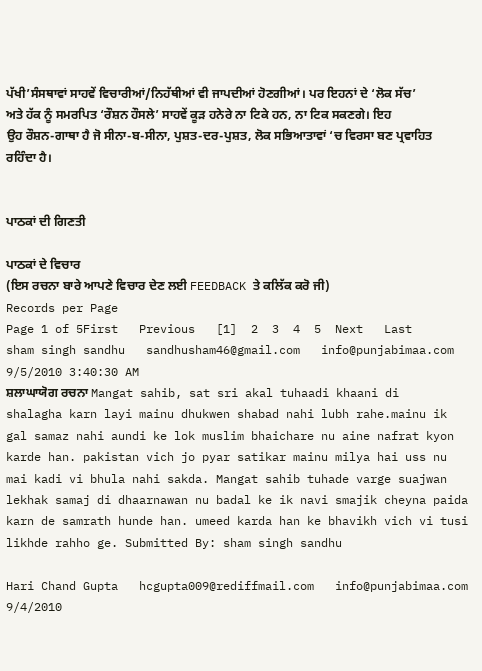ਪੱਖੀ’ਸੰਸਥਾਵਾਂ ਸਾਹਵੇਂ ਵਿਚਾਰੀਆਂ/ਨਿਹੱਥੀਆਂ ਵੀ ਜਾਪਦੀਆਂ ਹੋਣਗੀਆਂ। ਪਰ ਇਹਨਾਂ ਦੇ ‘ਲੋਕ ਸੱਚ’ ਅਤੇ ਹੱਕ ਨੂੰ ਸਮਰਪਿਤ ‘ਰੌਸ਼ਨ ਹੌਸਲੇ’ ਸਾਹਵੇਂ ਕੂੜ ਹਨੇਰੇ ਨਾ ਟਿਕੇ ਹਨ, ਨਾ ਟਿਕ ਸਕਣਗੇ। ਇਹ ਉਹ ਰੌਸ਼ਨ-ਗਾਥਾ ਹੈ ਜੋ ਸੀਨਾ-ਬ-ਸੀਨਾ, ਪੁਸ਼ਤ-ਦਰ-ਪੁਸ਼ਤ, ਲੋਕ ਸਭਿਆਤਾਵਾਂ ‘ਚ ਵਿਰਸਾ ਬਣ ਪ੍ਰਵਾਹਿਤ ਰਹਿੰਦਾ ਹੈ।


ਪਾਠਕਾਂ ਦੀ ਗਿਣਤੀ

ਪਾਠਕਾਂ ਦੇ ਵਿਚਾਰ
(ਇਸ ਰਚਨਾ ਬਾਰੇ ਆਪਣੇ ਵਿਚਾਰ ਦੇਣ ਲਈ FEEDBACK ਤੇ ਕਲਿੱਕ ਕਰੋ ਜੀ)
Records per Page
Page 1 of 5First   Previous   [1]  2  3  4  5  Next   Last
sham singh sandhu   sandhusham46@gmail.com   info@punjabimaa.com   9/5/2010 3:40:30 AM
ਸ਼ਲਾਘਾਯੋਗ ਰਚਨਾ Mangat sahib, sat sri akal tuhaadi khaani di shalagha karn layi mainu dhukwen shabad nahi lubh rahe.mainu ik gal samaz nahi aundi ke lok muslim bhaichare nu aine nafrat kyon karde han. pakistan vich jo pyar satikar mainu milya hai uss nu mai kadi vi bhula nahi sakda. Mangat sahib tuhade varge suajwan lekhak samaj di dhaarnawan nu badal ke ik navi smajik cheyna paida karn de samrath hunde han. umeed karda han ke bhavikh vich vi tusi likhde rahho ge. Submitted By: sham singh sandhu

Hari Chand Gupta   hcgupta009@rediffmail.com   info@punjabimaa.com   9/4/2010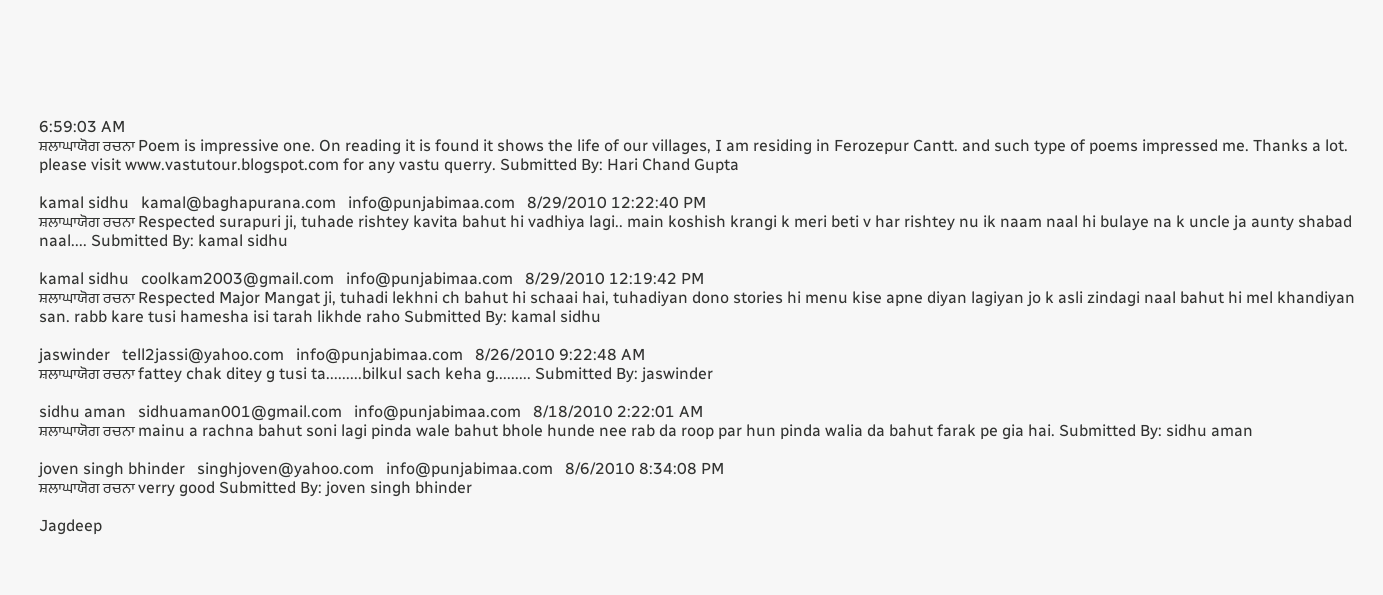6:59:03 AM
ਸ਼ਲਾਘਾਯੋਗ ਰਚਨਾ Poem is impressive one. On reading it is found it shows the life of our villages, I am residing in Ferozepur Cantt. and such type of poems impressed me. Thanks a lot. please visit www.vastutour.blogspot.com for any vastu querry. Submitted By: Hari Chand Gupta

kamal sidhu   kamal@baghapurana.com   info@punjabimaa.com   8/29/2010 12:22:40 PM
ਸ਼ਲਾਘਾਯੋਗ ਰਚਨਾ Respected surapuri ji, tuhade rishtey kavita bahut hi vadhiya lagi.. main koshish krangi k meri beti v har rishtey nu ik naam naal hi bulaye na k uncle ja aunty shabad naal.... Submitted By: kamal sidhu

kamal sidhu   coolkam2003@gmail.com   info@punjabimaa.com   8/29/2010 12:19:42 PM
ਸ਼ਲਾਘਾਯੋਗ ਰਚਨਾ Respected Major Mangat ji, tuhadi lekhni ch bahut hi schaai hai, tuhadiyan dono stories hi menu kise apne diyan lagiyan jo k asli zindagi naal bahut hi mel khandiyan san. rabb kare tusi hamesha isi tarah likhde raho Submitted By: kamal sidhu

jaswinder   tell2jassi@yahoo.com   info@punjabimaa.com   8/26/2010 9:22:48 AM
ਸ਼ਲਾਘਾਯੋਗ ਰਚਨਾ fattey chak ditey g tusi ta.........bilkul sach keha g......... Submitted By: jaswinder

sidhu aman   sidhuaman001@gmail.com   info@punjabimaa.com   8/18/2010 2:22:01 AM
ਸ਼ਲਾਘਾਯੋਗ ਰਚਨਾ mainu a rachna bahut soni lagi pinda wale bahut bhole hunde nee rab da roop par hun pinda walia da bahut farak pe gia hai. Submitted By: sidhu aman

joven singh bhinder   singhjoven@yahoo.com   info@punjabimaa.com   8/6/2010 8:34:08 PM
ਸ਼ਲਾਘਾਯੋਗ ਰਚਨਾ verry good Submitted By: joven singh bhinder

Jagdeep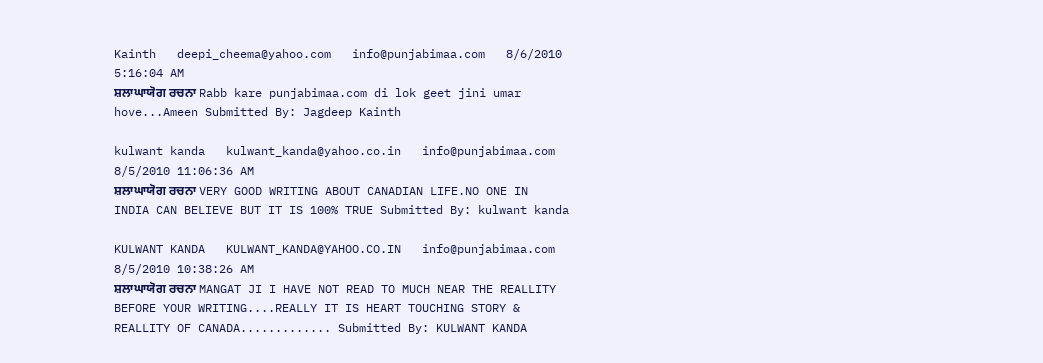Kainth   deepi_cheema@yahoo.com   info@punjabimaa.com   8/6/2010 5:16:04 AM
ਸ਼ਲਾਘਾਯੋਗ ਰਚਨਾ Rabb kare punjabimaa.com di lok geet jini umar hove...Ameen Submitted By: Jagdeep Kainth

kulwant kanda   kulwant_kanda@yahoo.co.in   info@punjabimaa.com   8/5/2010 11:06:36 AM
ਸ਼ਲਾਘਾਯੋਗ ਰਚਨਾ VERY GOOD WRITING ABOUT CANADIAN LIFE.NO ONE IN INDIA CAN BELIEVE BUT IT IS 100% TRUE Submitted By: kulwant kanda

KULWANT KANDA   KULWANT_KANDA@YAHOO.CO.IN   info@punjabimaa.com   8/5/2010 10:38:26 AM
ਸ਼ਲਾਘਾਯੋਗ ਰਚਨਾ MANGAT JI I HAVE NOT READ TO MUCH NEAR THE REALLITY BEFORE YOUR WRITING....REALLY IT IS HEART TOUCHING STORY & REALLITY OF CANADA............. Submitted By: KULWANT KANDA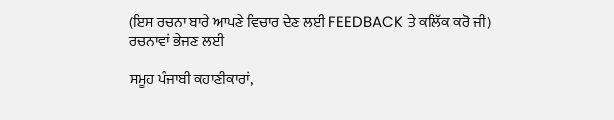(ਇਸ ਰਚਨਾ ਬਾਰੇ ਆਪਣੇ ਵਿਚਾਰ ਦੇਣ ਲਈ FEEDBACK ਤੇ ਕਲਿੱਕ ਕਰੋ ਜੀ)
ਰਚਨਾਵਾਂ ਭੇਜਣ ਲਈ

ਸਮੂਹ ਪੰਜਾਬੀ ਕਹਾਣੀਕਾਰਾਂ,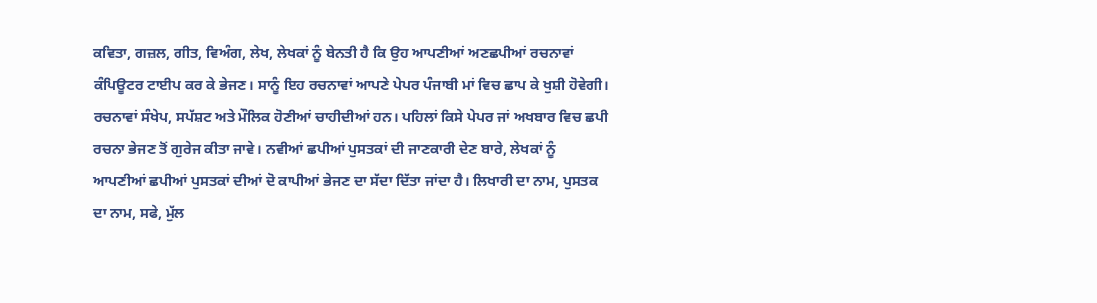ਕਵਿਤਾ, ਗਜ਼ਲ, ਗੀਤ, ਵਿਅੰਗ, ਲੇਖ, ਲੇਖਕਾਂ ਨੂੰ ਬੇਨਤੀ ਹੈ ਕਿ ਉਹ ਆਪਣੀਆਂ ਅਣਛਪੀਆਂ ਰਚਨਾਵਾਂ ਕੰਪਿਊਟਰ ਟਾਈਪ ਕਰ ਕੇ ਭੇਜਣ। ਸਾਨੂੰ ਇਹ ਰਚਨਾਵਾਂ ਆਪਣੇ ਪੇਪਰ ਪੰਜਾਬੀ ਮਾਂ ਵਿਚ ਛਾਪ ਕੇ ਖੁਸ਼ੀ ਹੋਵੇਗੀ। ਰਚਨਾਵਾਂ ਸੰਖੇਪ, ਸਪੱਸ਼ਟ ਅਤੇ ਮੌਲਿਕ ਹੋਣੀਆਂ ਚਾਹੀਦੀਆਂ ਹਨ। ਪਹਿਲਾਂ ਕਿਸੇ ਪੇਪਰ ਜਾਂ ਅਖਬਾਰ ਵਿਚ ਛਪੀ ਰਚਨਾ ਭੇਜਣ ਤੋਂ ਗੁਰੇਜ ਕੀਤਾ ਜਾਵੇ। ਨਵੀਆਂ ਛਪੀਆਂ ਪੁਸਤਕਾਂ ਦੀ ਜਾਣਕਾਰੀ ਦੇਣ ਬਾਰੇ, ਲੇਖਕਾਂ ਨੂੰ ਆਪਣੀਆਂ ਛਪੀਆਂ ਪੁਸਤਕਾਂ ਦੀਆਂ ਦੋ ਕਾਪੀਆਂ ਭੇਜਣ ਦਾ ਸੱਦਾ ਦਿੱਤਾ ਜਾਂਦਾ ਹੈ। ਲਿਖਾਰੀ ਦਾ ਨਾਮ, ਪੁਸਤਕ ਦਾ ਨਾਮ, ਸਫੇ, ਮੁੱਲ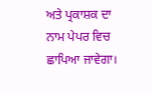ਅਤੇ ਪ੍ਰਕਾਸ਼ਕ ਦਾ ਨਾਮ ਪੇਪਰ ਵਿਚ ਛਾਪਿਆ ਜਾਵੇਗਾ।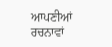ਆਪਣੀਆਂ ਰਚਨਾਵਾਂ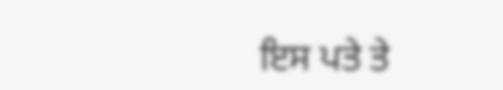ਇਸ ਪਤੇ ਤੇ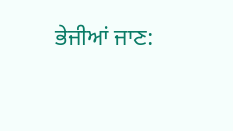ਭੇਜੀਆਂ ਜਾਣ: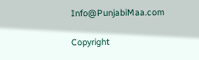Info@PunjabiMaa.com

Copyright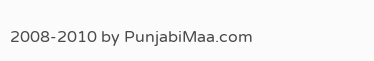2008-2010 by PunjabiMaa.com